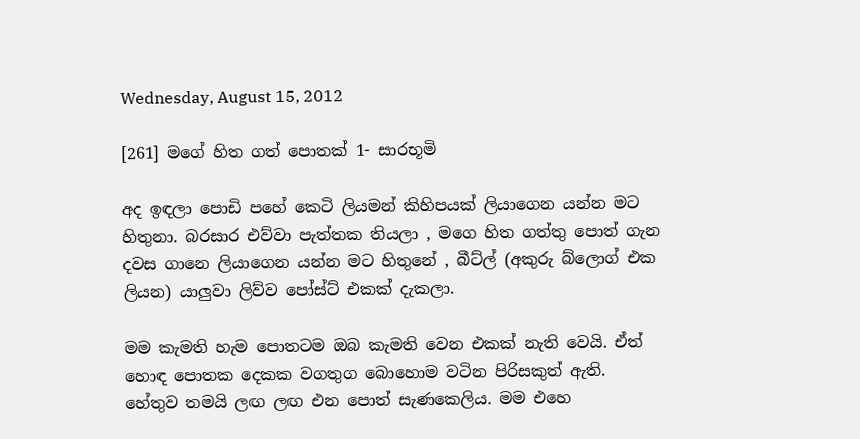Wednesday, August 15, 2012

[261] මගේ හිත ගත් පොතක් 1- සාරභූමි

අද ඉඳලා පොඩි පහේ කෙටි ලියමන් කිහිපයක් ලියාගෙන යන්න මට හිතුනා. බරසාර එව්වා පැත්තක තියලා , මගෙ හිත ගත්තු පොත් ගැන දවස ගානෙ ලියාගෙන යන්න මට හිතුනේ , බීට්ල් (අකුරු බ්ලොග් එක ලියන) යාලුවා ලිව්ව පෝස්ට් එකක් දැකලා.

මම කැමති හැම පොතටම ඔබ කැමති වෙන එකක් නැති වෙයි. ඒත් හොඳ පොතක දෙකක වගතුග බොහොම වටින පිරිසකුත් ඇති. හේතුව තමයි ලඟ ලඟ එන පොත් සැණකෙලිය. මම එහෙ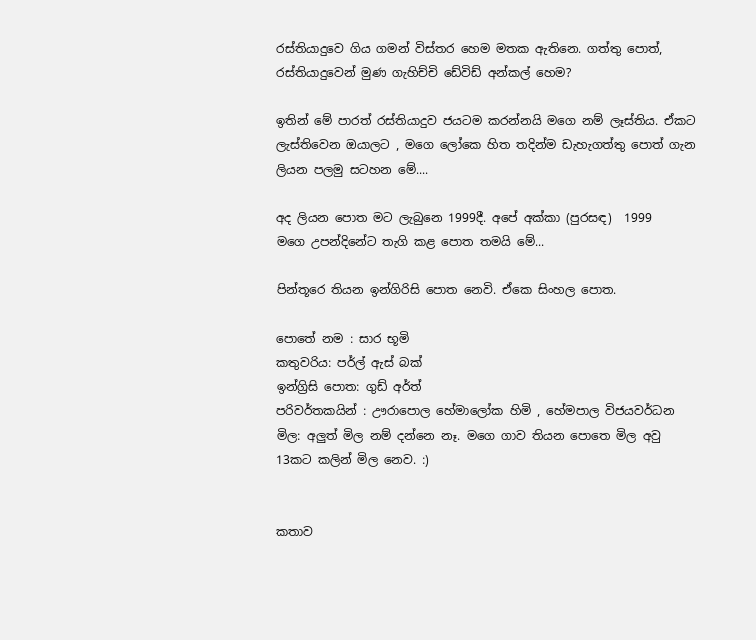රස්තියාදුවෙ ගිය ගමන් විස්තර හෙම මතක ඇතිනෙ. ගත්තු පොත්, රස්තියාදුවෙන් මුණ ගැහිච්චි ඩේවිඩ් අන්කල් හෙම?

ඉතින් මේ පාරත් රස්තියාදුව ජයටම කරන්නයි මගෙ නම් ලෑස්තිය. ඒකට ලැස්තිවෙන ඔයාලට , මගෙ ලෝකෙ හිත තදින්ම ඩැහැගත්තු පොත් ගැන ලියන පලමු සටහන මේ....

අද ලියන පොත මට ලැබුනෙ 1999දී. අපේ අක්කා (පුරසඳ)  1999
මගෙ උපන්දිනේට තැගි කළ පොත තමයි මේ...

පින්තූරෙ තියන ඉන්ගිරිසි පොත නෙවි. ඒකෙ සිංහල පොත.

පොතේ නම : සාර භූමි
කතුවරිය: පර්ල් ඇස් බක්
ඉන්ග්‍රිසි පොත: ගුඩ් අර්ත්
පරිවර්තකයින් : ඌරාපොල හේමාලෝක හිමි , හේමපාල විජයවර්ධන
මිල: අලුත් මිල නම් දන්නෙ නෑ. මගෙ ගාව තියන පොතෙ මිල අවු 13කට කලින් මිල නෙව. :)


කතාව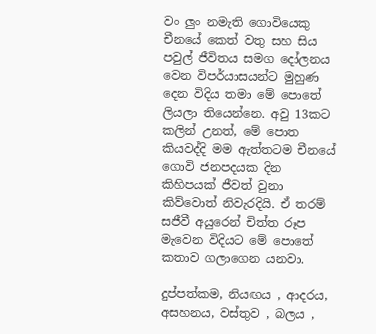වං ලුං නමැති ගොවියෙකු චීනයේ කෙත් වතු සහ සිය පවුල් ජීවිතය සමග දෝලනය වෙන විපර්යාසයන්ට මුහුණ දෙන විදිය තමා මේ පොතේ ලියලා තියෙන්නෙ. අවු 13කට කලින් උනත්, මේ පොත කියවද්දි මම ඇත්තටම චීනයේ ගොවි ජනපදයක දින කිහිපයක් ජීවත් වුනා කිව්වොත් නිවැරදියි. ඒ තරම් සජීවී අයුරෙන් චිත්ත රූප මැවෙන විදියට මේ පොතේ කතාව ගලාගෙන යනවා.

දුප්පත්කම, නියඟය , ආදරය, අසහනය, වස්තුව , බලය ,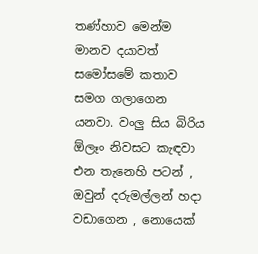තණ්හාව මෙන්ම මානව දයාවත් සමෝසමේ කතාව සමග ගලාගෙන යනවා. වංලු සිය බිරිය ඕලෑං නිවසට කැඳවා එන තැනෙහි පටන් , ඔවුන් දරුමල්ලන් හදා වඩාගෙන , නොයෙක්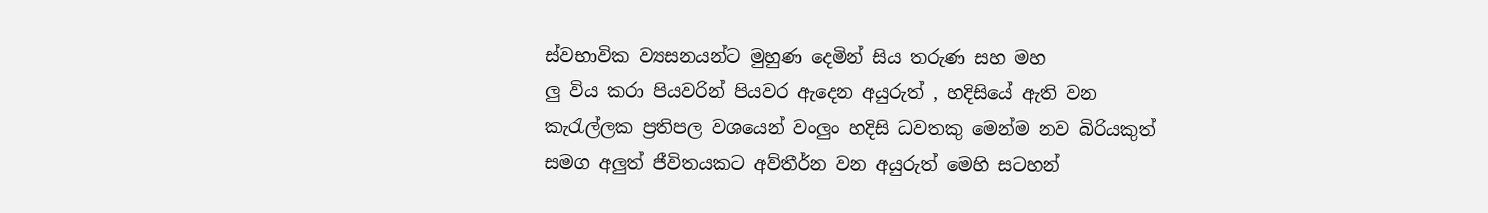ස්වභාවික ව්‍යසනයන්ට මුහුණ දෙමින් සිය තරුණ සහ මහ
ලු විය කරා පියවරින් පියවර ඇදෙන අයුරුත් , හදිසියේ ඇති වන කැ‍රැල්ලක ප්‍රතිපල වශයෙන් වංලුං හදිසි ධවතකු මෙන්ම නව බිරියකුත් සමග අලුත් ජීවිතයකට අව්තීර්න වන අයුරුත් මෙහි සටහන්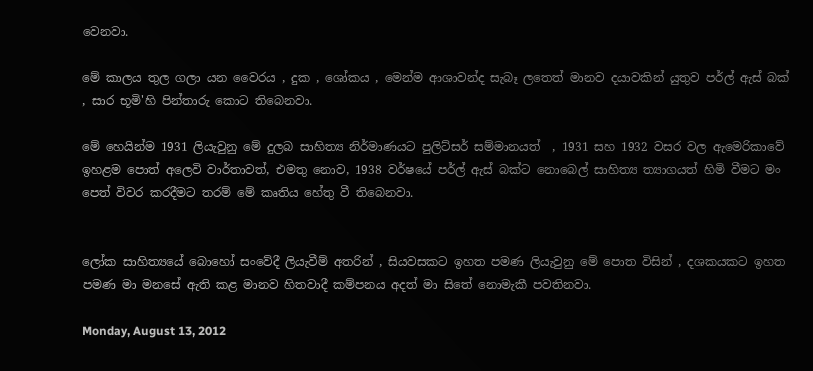වෙනවා.

මේ කාලය තුල ගලා යන වෛරය , දුක , ශෝකය , මෙන්ම ආශාවන්ද සැබෑ ලතෙත් මානව දයාවකින් යුතුව පර්ල් ඇස් බක් , සාර භූමි'හි පින්තාරු කොට තිබෙනවා.

මේ හෙයින්ම 1931 ලියැවුනු මේ දුලබ සාහිත්‍ය නිර්මාණයට පුලිට්සර් සම්මානයත්  , 1931 සහ 1932 වසර වල ඇමෙරිකාවේ ඉහළම පොත් අලෙවි වාර්තාවත්, එමතු නොව, 1938 වර්ෂයේ පර්ල් ඇස් බක්ට නොබෙල් සාහිත්‍ය ත්‍යාගයත් හිමි වීමට මං පෙත් විවර කරදීමට තරම් මේ කෘතිය හේතු වී තිබෙනවා.


ලෝක සාහිත්‍යයේ බොහෝ සංවේදී ලියැවීම් අතරින් , සියවසකට ඉහත පමණ ලියැවුනු මේ පොත විසින් , දශකයකට ඉහත පමණ මා මනසේ ඇති කළ මානව හිතවාදී කම්පනය අදත් මා සිතේ නොමැකී පවතිනවා.

Monday, August 13, 2012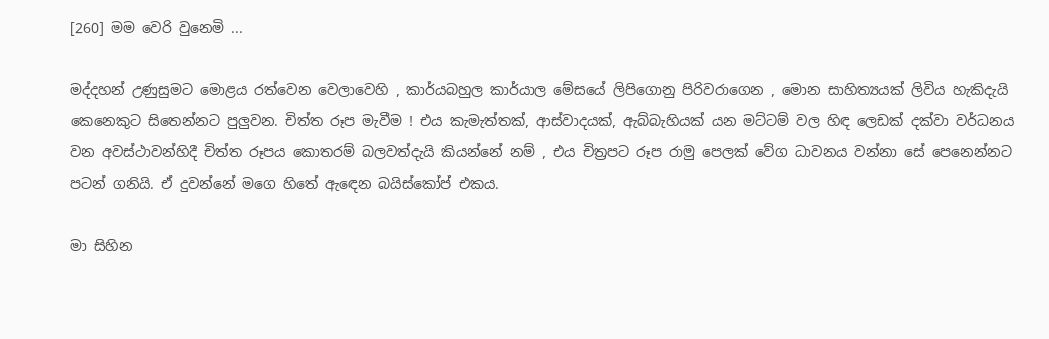[260] මම වෙරි වුනෙමි ...

මද්දහන් උණුසුමට මොළය රත්වෙන වෙලාවෙහි , කාර්යබහුල කාර්යාල මේසයේ ලිපිගොනු පිරිවරාගෙන , මොන සාහිත්‍යයක් ලිවිය හැකිදැයි කෙනෙකුට සිතෙන්නට පුලුවන. චිත්ත රූප මැවීම ! එය කැමැත්තක්, ආස්වාදයක්, ඇබ්බැහියක් යන මට්ටම් වල හිඳ ලෙඩක් දක්වා වර්ධනය වන අවස්ථාවන්හිදී චිත්ත රූපය කොතරම් බලවත්දැයි කියන්නේ නම් , එය චිත්‍රපට රූප රාමු පෙලක් වේග ධාවනය වන්නා සේ පෙනෙන්නට පටන් ගනියි. ඒ දුවන්නේ මගෙ හිතේ ඇඳෙන බයිස්කෝප් එකය.

මා සිහින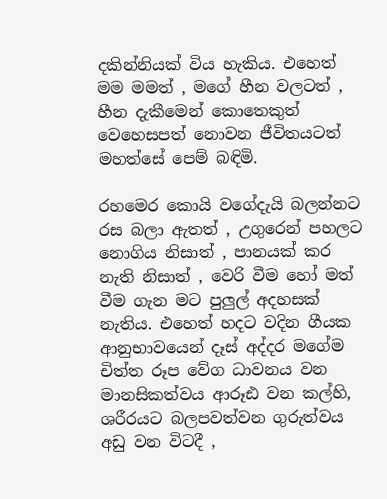දකින්නියක් විය හැකිය. එහෙත් මම මමත් , මගේ හීන වලටත් , හීන දැකීමෙන් කොතෙකුත් වෙහෙසපත් නොවන ජීවිතයටත් මහත්සේ පෙම් බඳිමි.

රහමෙර කොයි වගේදැයි බලන්නට රස බලා ඇතත් , උගුරෙන් පහලට නොගිය නිසාත් , පානයක් කර නැති නිසාත් , වෙරි වීම හෝ මත් වීම ගැන මට පුලුල් අදහසක් නැතිය. එහෙත් හදට වදින ගීයක ආනුභාවයෙන් දෑස් අද්දර මගේම චිත්ත රූප වේග ධාවනය වන මානසිකත්වය ආරූඪ වන කල්හි, ශරීරයට බලපවත්වන ගුරුත්වය අඩු වන විටදී ,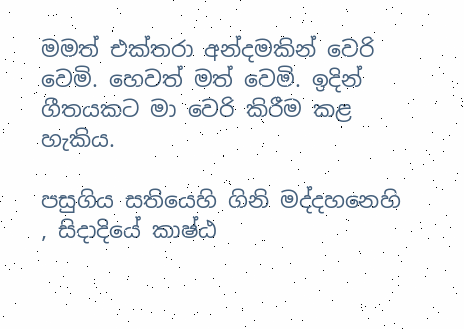මමත් එක්තරා අන්දමකින් වෙරි වෙමි. හෙවත් මත් වෙමි. ඉදින් ගීතයකට මා වෙරි කිරීම කළ හැකිය.

පසුගිය සතියෙහි ගිනි මද්දහනෙහි , සිදාදියේ කාෂ්ඨ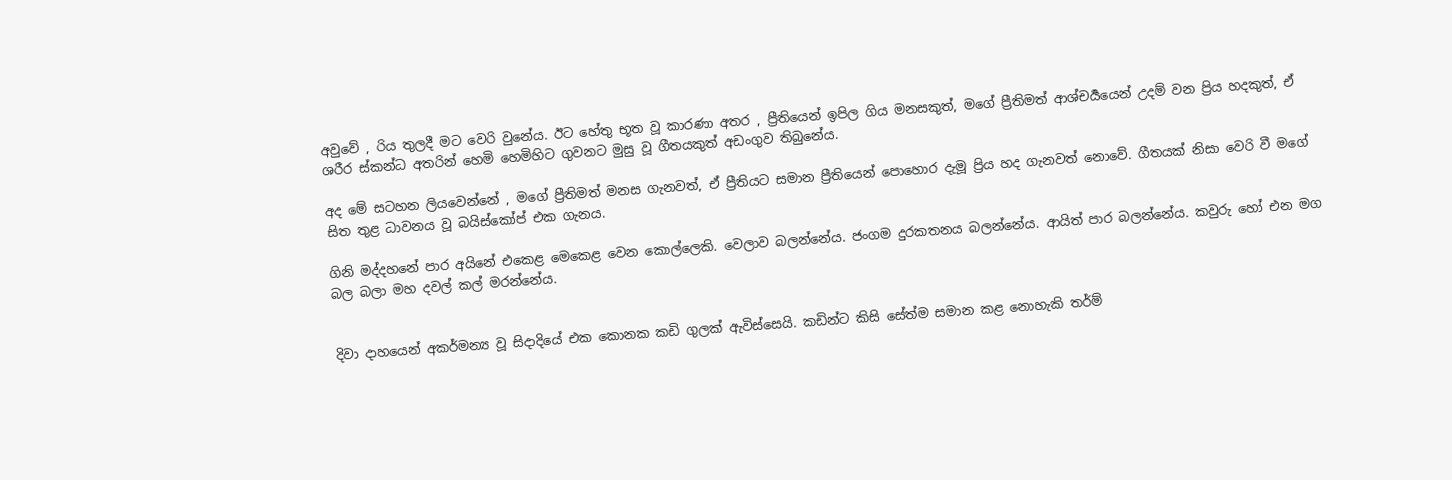අවුවේ , රිය තුලදී මට වෙරි වුනේය. ඊට හේතු භූත වූ කාරණා අතර , ප්‍රීතියෙන් ඉපිල ගිය මනසකුත්, මගේ ප්‍රීතිමත් ආශ්චර්‍යයෙන් උදම් වන ප්‍රිය හදකුත්, ඒ ශරීර ස්කන්ධ අතරින් හෙමි හෙමිහිට ගුවනට මුසු වූ ගීතයකුත් අඩංගුව තිබුනේය.

අද මේ සටහන ලියවෙන්නේ , මගේ ප්‍රීතිමත් මනස ගැනවත්, ඒ ප්‍රීතියට සමාන ප්‍රීතියෙන් පොහොර දැමූ ප්‍රිය හද ගැනවත් නොවේ. ගීතයක් නිසා වෙරි වී මගේ සිත තුළ ධාවනය වූ බයිස්කෝප් එක ගැනය.

ගිනි මද්දහනේ පාර අයිනේ එකෙළ මෙකෙළ වෙන කොල්ලෙකි. වෙලාව බලන්නේය. ජංගම දුරකතනය බලන්නේය. ආයිත් පාර බලන්නේය. කවුරු හෝ එන මග බල බලා මහ දවල් කල් මරන්නේය.


දිවා දාහයෙන් අකර්මන්‍ය වූ සිදාදියේ එක කොනක කඩි ගුලක් ඇවිස්සෙයි. කඩින්ට කිසි සේත්ම සමාන කළ නොහැකි තර්ම්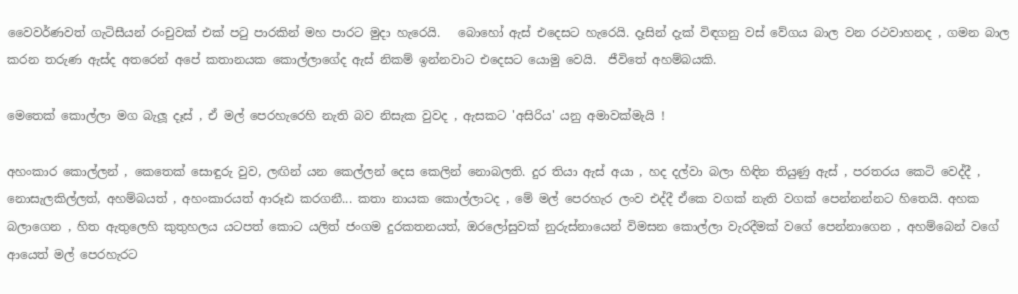වෛවර්ණවත් ගැටිසීයන් රංචුවක් එක් පටු පාරකින් මහ පාරට මුදා හැරෙයි.   බොහෝ ඇස් එදෙසට හැරෙයි. දෑසින් දැක් විඳගනු වස් වේගය බාල වන රථවාහනද , ගමන බාල කරන තරුණ ඇස්ද අතරෙන් අපේ කතානයක කොල්ලාගේද ඇස් නිකම් ඉන්නවාට එදෙසට යොමු වෙයි.  ජීවිතේ අහම්බයකි.

මෙතෙක් කොල්ලා මග බැලූ දෑස් , ඒ මල් පෙරහැරෙහි නැති බව නිසැක වුවද , ඇසකට 'අසිරිය' යනු අමාවක්මැයි !

අහංකාර කොල්ලන් , කෙතෙක් සොඳුරු වුව, ලඟින් යන කෙල්ලන් දෙස කෙලින් නොබලති. දුර තියා ඇස් අයා , හද දල්වා බලා හිඳින තියුණු ඇස් , පරතරය කෙටි වෙද්දී , නොසැලකිල්ලත්, අහම්බයත් , අහංකාරයත් ආරූඪ කරගනී... කතා නායක කොල්ලාටද , මේ මල් පෙරහැර ලංව එද්දී ඒකෙ වගක් නැති වගක් පෙන්නන්නට හිතෙයි. අහක බලාගෙන , හිත ඇතුලෙහි කුතුහලය යටපත් කොට යලිත් ජංගම දුරකතනයත්, ඔරලෝසුවක් නුරුස්නායෙන් විමසන කොල්ලා වැරදීමක් වගේ පෙන්නාගෙන , අහම්බෙන් වගේ ආයෙත් මල් පෙරහැරට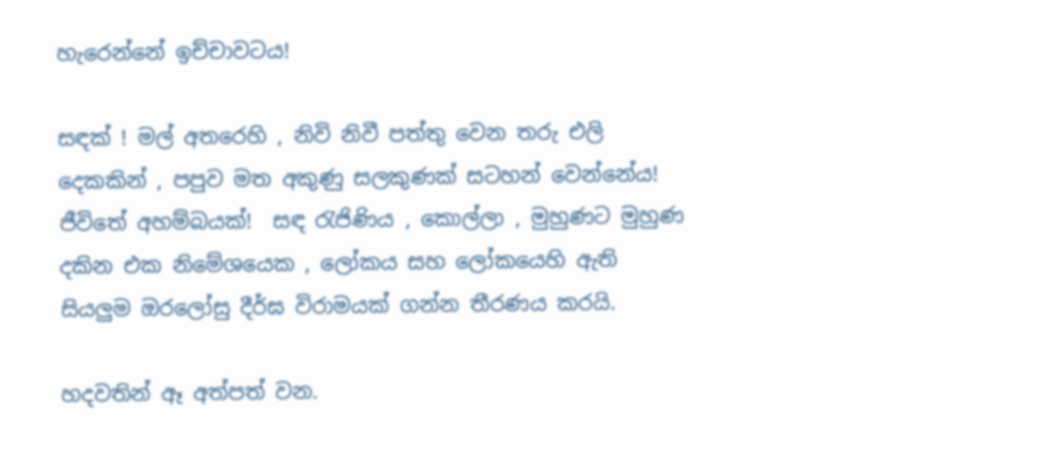හැරෙන්නේ ඉච්චාවටය!

සඳක් ! මල් අතරෙහි , නිවි නිවී පත්තු වෙන තරු එලි දෙකකින් , පපුව මත අකුණු සලකුණක් සටහන් වෙන්නේය! ජීවිතේ අහම්බයක්!  සඳ රැජිණිය , කොල්ලා , මුහුණට මුහුණ දකින එක නිමේශයෙක , ලෝකය සහ ලෝකයෙහි ඇති සියලුම ඔරලෝසු දීර්ඝ විරාමයක් ගන්න තීරණය කරයි.

හදවතින් ඈ අත්පත් වන.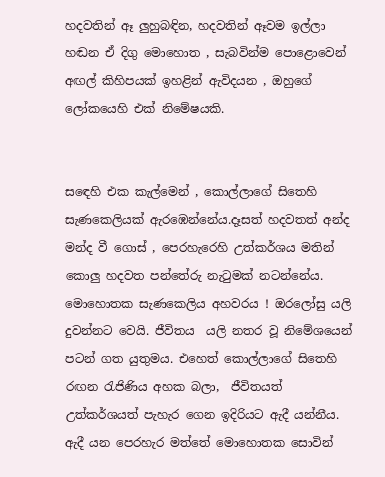හදවතින් ඈ ලුහුබඳින, හදවතින් ඈවම ඉල්ලා හඬන ඒ දිගු මොහොත , සැබවින්ම පොළොවෙන් අඟල් කිහිපයක් ඉහළින් ඇවිදයන , ඔහුගේ ලෝකයෙහි එක් නිමේෂයකි.


සඳෙහි එක කැල්මෙන් , කොල්ලාගේ සිතෙහි සැණකෙලියක් ඇරඹෙන්නේය.දෑසත් හදවතත් අන්ද මන්ද වී ගොස් , පෙරහැරෙහි උත්කර්ශය මතින් කොලු හදවත පන්තේරු නැටුමක් නටන්නේය. මොහොතක සැණකෙලිය අහවරය ! ඔරලෝසු යලි දුවන්නට වෙයි. ජීවිතය  යලි නතර වූ නිමේශයෙන් පටන් ගත යුතුමය. එහෙත් කොල්ලාගේ සිතෙහි රඟන රැජිණිය අහක බලා,  ජීවිතයත් උත්කර්ශයත් පැහැර ගෙන ඉදිරියට ඇදී යන්නීය. ඇදී යන පෙරහැර මත්තේ මොහොතක සොවින්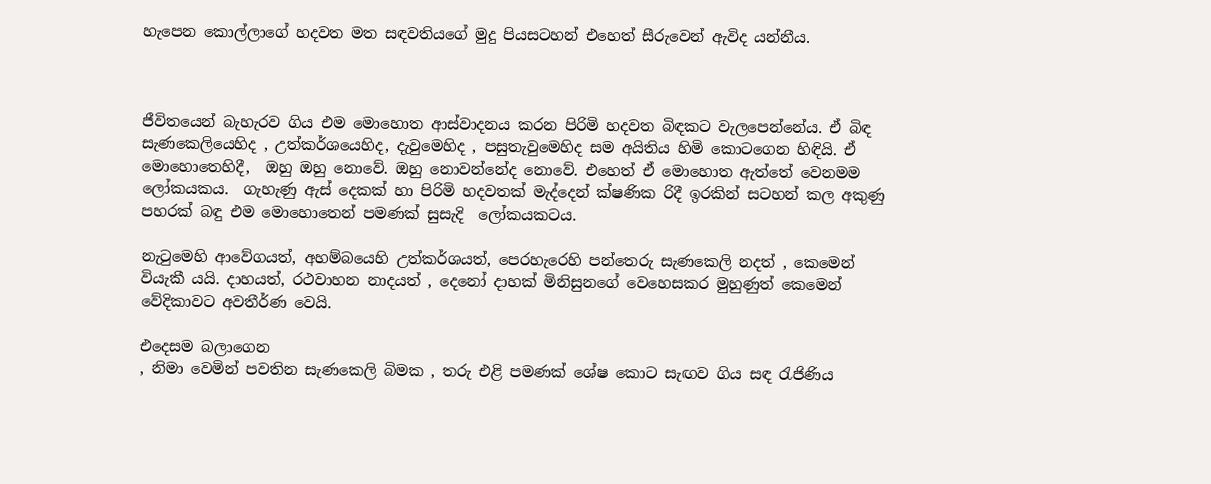හැපෙන කොල්ලාගේ හදවත මත සඳවතියගේ මුදු පියසටහන් එහෙත් සීරුවෙන් ඇවිද යන්නීය.



ජීවිතයෙන් බැහැරව ගිය එම මොහොත ආස්වාදනය කරන පිරිමි හදවත බිඳකට වැලපෙන්නේය. ඒ බිඳ සැණකෙලියෙහිද , උත්කර්ශයෙහිද, දැවුමෙහිද , පසුතැවුමෙහිද සම අයිතිය හිමි කොටගෙන හිඳියි. ඒ මොහොතෙහිදී,  ඔහු ඔහු නොවේ. ඔහු නොවන්නේද නොවේ. එහෙත් ඒ මොහොත ඇත්තේ වෙනමම ලෝකයකය.  ගැහැණු ඇස් දෙකක් හා පිරිමි හදවතක් මැද්දෙන් ක්ෂණික රිදී ඉරකින් සටහන් කල අකුණු පහරක් බඳු එම මොහොතෙන් පමණක් සුසැදි  ලෝකයකටය.

නැටුමෙහි ආවේගයත්, අහම්බයෙහි උත්කර්ශයත්, පෙරහැරෙහි පන්තෙරු සැණකෙලි නදත් , කෙමෙන් වියැකී යයි. දාහයත්, රථවාහන නාදයත් , දෙනෝ දාහක් මිනිසුනගේ වෙහෙසකර මුහුණුත් කෙමෙන් වේදිකාවට අවතීර්ණ වෙයි.

එදෙසම බලාගෙන
, නිමා වෙමින් පවතින සැණකෙලි බිමක , තරු එළි පමණක් ශේෂ කොට සැඟව ගිය සඳ රැජිණිය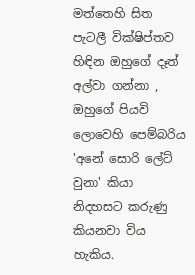මත්තෙහි සිත පැටලී වික්ෂිප්තව හිඳින ඔහුගේ දෑත් අල්වා ගන්නා , ඔහුගේ පියවි ලොවෙහි පෙම්බරිය 'අනේ සොරි ලේට් වුනා' කියා නිදහසට කරුණු කියනවා විය හැකිය.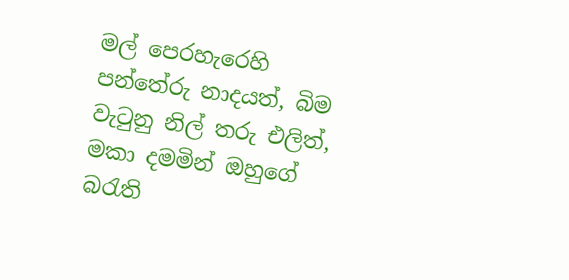මල් පෙරහැරෙහි පන්තේරු නාදයත්, බිම වැටුනු නිල් තරු එලිත්, මකා දමමින් ඔහුගේ බරැති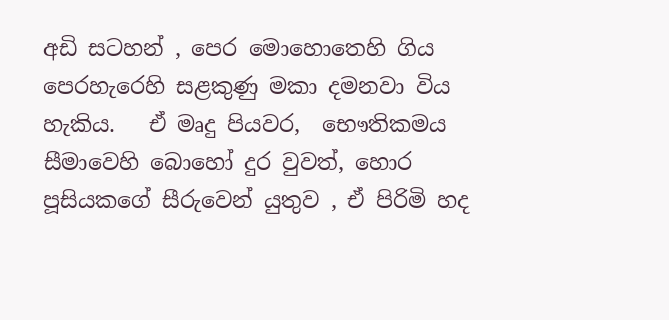අඩි සටහන් , පෙර මොහොතෙහි ගිය පෙරහැරෙහි සළකුණු මකා දමනවා විය හැකිය.   ඒ මෘදු පියවර,  භෞතිකමය සීමාවෙහි බොහෝ දුර වුවත්, හොර පූසියකගේ සීරුවෙන් යුතුව , ඒ පිරිමි හද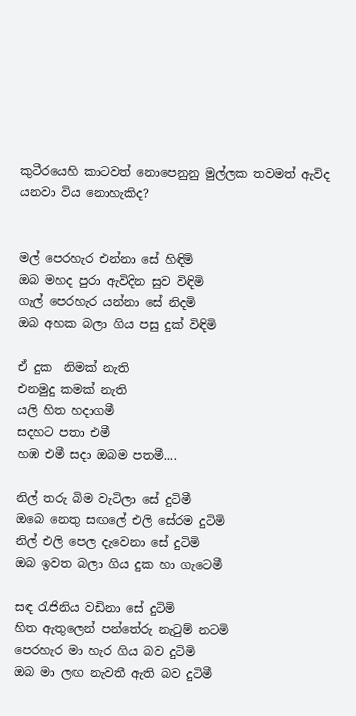කුටීරයෙහි කාටවත් නොපෙනුනු මුල්ලක තවමත් ඇවිද යනවා විය නොහැකිද?


මල් පෙරහැර එන්නා සේ හිඳිමි
ඔබ මහද පුරා ඇවිදින සුව විඳිමි
ගැල් පෙරහැර යන්නා සේ නිදමි
ඔබ අහක බලා ගිය පසු දුක් විඳිමි

ඒ දුක  නිමක් නැති
එනමුදු කමක් නැති
යලි හිත හදාගමී
සදහට පතා එමී
හඹ එමී සදා ඔබම පතමී....

නිල් තරු බිම වැටිලා සේ දුටිමී
ඔබෙ නෙතු සඟලේ එලි සේරම දුටිමි
නිල් එලි පෙල දැවෙනා සේ දුටිමි
ඔබ ඉවත බලා ගිය දුක හා ගැටෙමී

සඳ ‍රැජිනිය වඩිනා සේ දුටිමි
හිත ඇතුලෙන් පන්තේරු නැ‍ටුම් නටමි
පෙරහැර මා හැර ගිය බව දුටිමි
ඔබ මා ලඟ නැවතී ඇති බව දුටිමී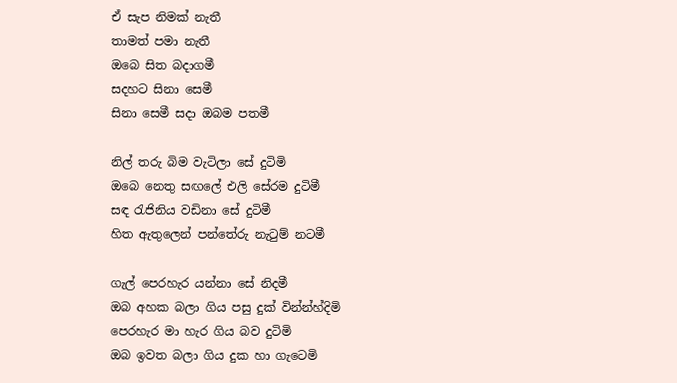ඒ සැප නිමක් නැතී
තාමත් පමා නැතී
ඔබෙ සිත බදාගමී
සදහට සිනා සෙමී
සිනා සෙමී සදා ඔබම පතමී

නිල් තරු බිම වැටිලා සේ දුටිමි
ඔබෙ නෙතු සඟලේ එලි සේරම දුටිමී
සඳ ‍රැජිනිය වඩිනා සේ දුටිමී
හිත ඇතුලෙන් පන්තේරු නැ‍ටුම් නටමී

ගැල් පෙරහැර යන්නා සේ නිදමී
ඔබ අහක බලා ගිය පසු දුක් වින්න්හ්දිමි
පෙරහැර මා හැර ගිය බව දුටිමි
ඔබ ඉවත බලා ගිය දුක හා ගැටෙමි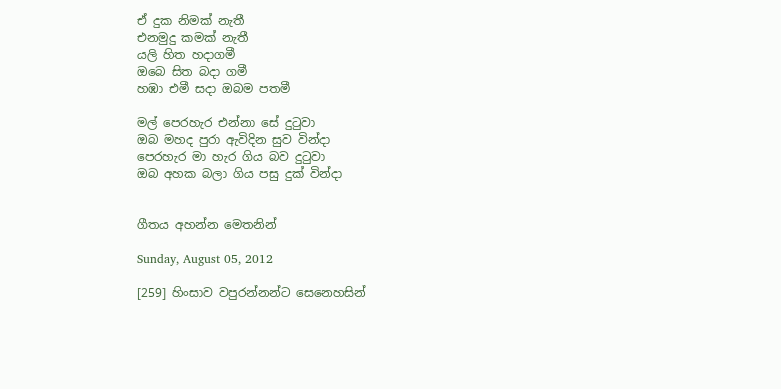ඒ දුක නිමක් නැතී
එනමුදු කමක් නැතී
යලි හිත හදාගමී
ඔබෙ සිත බදා ගමී
හඹා එමී සදා ඔබම පතමී

මල් පෙරහැර එන්නා සේ දු‍ටුවා
ඔබ මහද පුරා ඇවිදින සුව වින්දා
පෙරහැර මා හැර ගිය බව දු‍ටුවා
ඔබ අහක බලා ගිය පසු දුක් වින්දා


ගීතය අහන්න මෙතනින්

Sunday, August 05, 2012

[259] හිංසාව වපුරන්නන්ට සෙනෙහසින්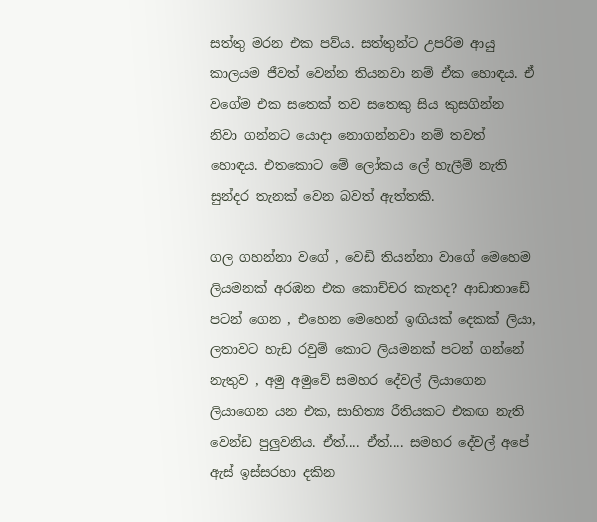සත්තු මරන එක පව්ය. සත්තුන්ට උපරිම ආයු කාලයම ජීවත් වෙන්න තියනවා නම් ඒක හොඳය. ඒ වගේම එක සතෙක් තව සතෙකු සිය කුසගින්න නිවා ගන්නට යොදා නොගන්නවා නම් තවත් හොඳය. එතකොට මේ ලෝකය ලේ හැලීම් නැති සුන්දර තැනක් වෙන බවත් ඇත්තකි.

ගල ගහන්නා වගේ , වෙඩි තියන්නා වාගේ මෙහෙම ලියමනක් අරඹන එක කොච්චර කැතද? ආඩාතාඩේ පටන් ගෙන , එහෙන මෙහෙන් ඉඟියක් දෙකක් ලියා,  ලතාවට හැඩ රවුම් කොට ලියමනක් පටන් ගන්නේ නැතුව , අමු අමුවේ සමහර දේවල් ලියාගෙන ලියාගෙන යන එක, සාහිත්‍ය රීතියකට එකඟ නැති වෙන්ඩ පුලුවනිය. ඒත්.... ඒත්.... සමහර දේවල් අපේ ඇස් ඉස්සරහා දකින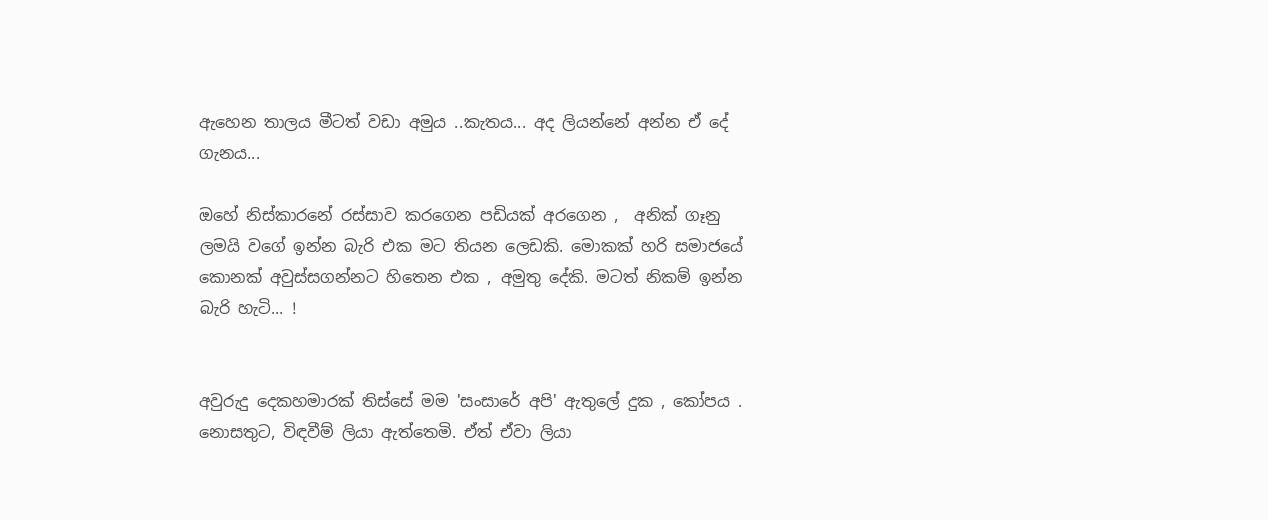ඇහෙන තාලය මීටත් වඩා අමුය ..කැතය... අද ලියන්නේ අන්න ඒ දේ ගැනය...

ඔහේ නිස්කාරනේ රස්සාව කරගෙන පඩියක් අරගෙන ,  අනික් ගෑනු ලමයි වගේ ඉන්න බැරි එක මට තියන ලෙඩකි. මොකක් හරි සමාජයේ කොනක් අවුස්සගන්නට හිතෙන එක , අමුතු දේකි. මටත් නිකම් ඉන්න බැරි හැටි... !


අවුරුදු දෙකහමාරක් තිස්සේ මම 'සංසාරේ අපි' ඇතුලේ දුක , කෝපය . නොසතුට, විඳවීම් ලියා ඇත්තෙමි. ඒත් ඒවා ලියා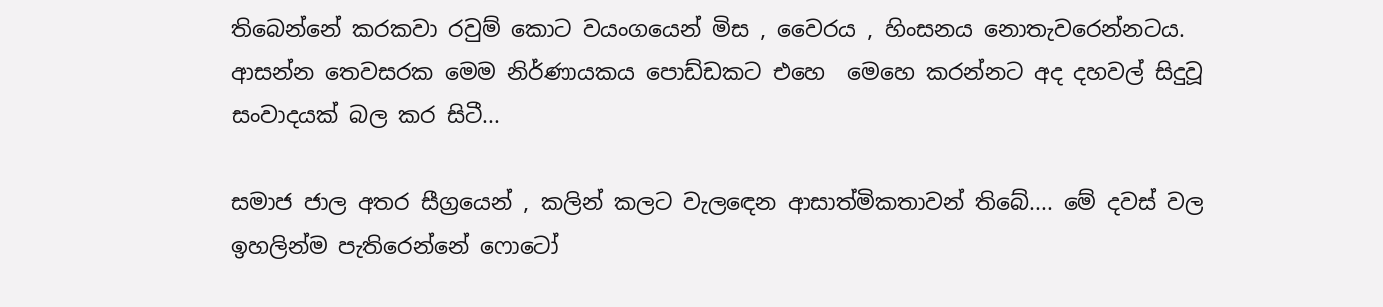තිබෙන්නේ කරකවා රවුම් කොට ව‍යංගයෙන් මිස , වෛරය , හිංසනය නොතැවරෙන්නටය. ආසන්න තෙවසරක මෙම නිර්ණායකය පොඩ්ඩකට එහෙ  මෙහෙ කරන්නට අද දහවල් සිදුවූ සංවාදයක් බල කර සිටී...

සමාජ ජාල අතර සීග්‍රයෙන් , කලින් කලට වැල‍ඳෙන ආසාත්මිකතාවන් තිබේ.... මේ දවස් වල ඉහලින්ම පැතිරෙන්නේ ෆොටෝ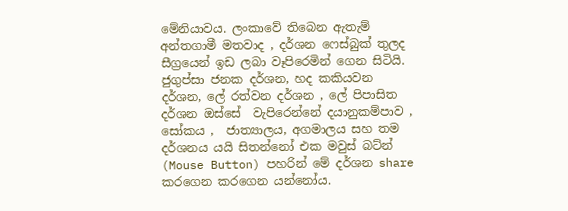මේනියාවය. ලංකාවේ තිබෙන ඇතැම් අන්තගාමී මතවාද , දර්ශන ෆෙස්බුක් තුලද සීග්‍රයෙන් ඉඩ ලබා වෑපිරෙමින් ගෙන සිටියි. ජුගුප්සා ජනක දර්ශන, හද කකියවන දර්ශන, ලේ රත්වන දර්ශන , ලේ පිපාසිත දර්ශන ඔස්සේ  වැපිරෙන්නේ දයානුකම්පාව , සෝකය ,  ජාත්‍යාලය, අගමාලය සහ තම දර්ශනය යයි සිතන්නෝ එක මවුස් බට්න් (Mouse Button) පහරින් මේ දර්ශන share  කරගෙන කරගෙන යන්නෝය.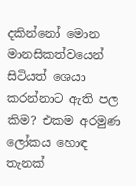දකින්නෝ මොන මානසිකත්වයෙන් සිටියත් ශෙයා කරන්නාට ඇති පල කිම? එකම අරමුණ ලෝකය හොඳ තැනක්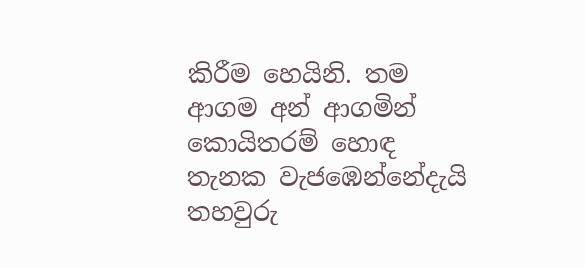කිරීම හෙයිනි. තම ආගම අන් ආගමින් කොයිතරම් හොඳ තැනක වැජඹෙන්නේදැයි තහවුරු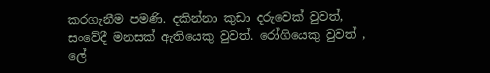කරගැනීම පමණි. දකින්නා කුඩා දරුවෙක් වුවත්, සංවේදී මනසක් ඇතියෙකු වුවත්. රෝගියෙකු වුවත් , ලේ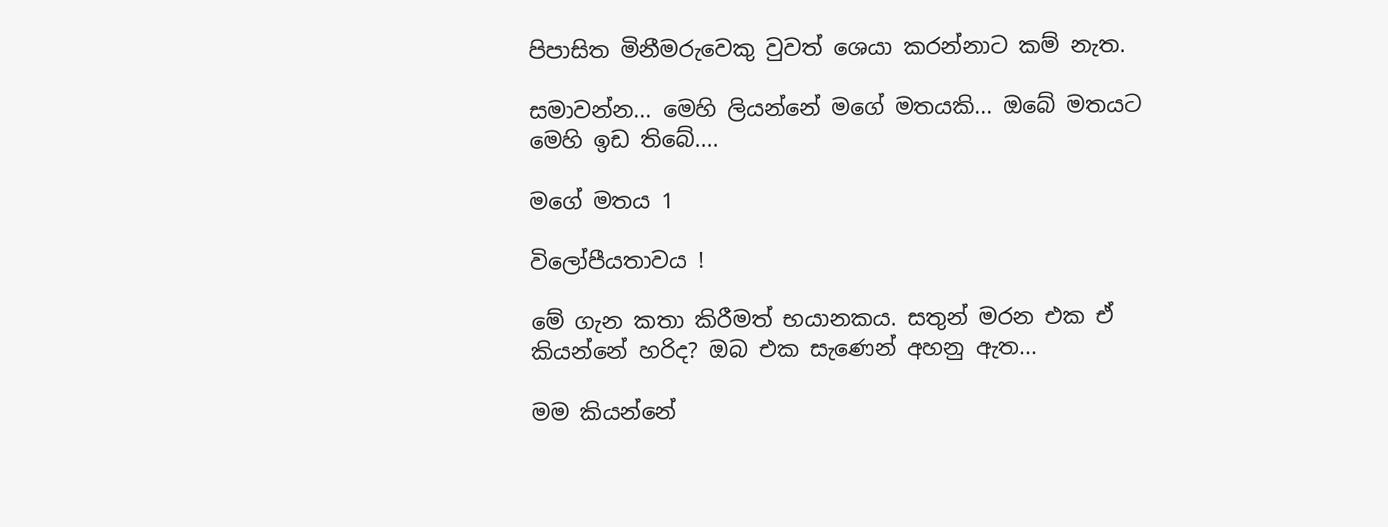පිපාසිත මිනීමරුවෙකු වුවත් ශෙයා කරන්නාට කම් නැත.

සමාවන්න... මෙහි ලියන්නේ මගේ මතයකි... ඔබේ මතයට මෙහි ඉඩ තිබේ....

මගේ මතය 1

විලෝපීයතාවය !

මේ ගැන කතා කිරීමත් භයානකය. සතුන් මරන එක ඒ කියන්නේ හරිද? ඔබ එක සැණෙන් අහනු ඇත...

මම කියන්නේ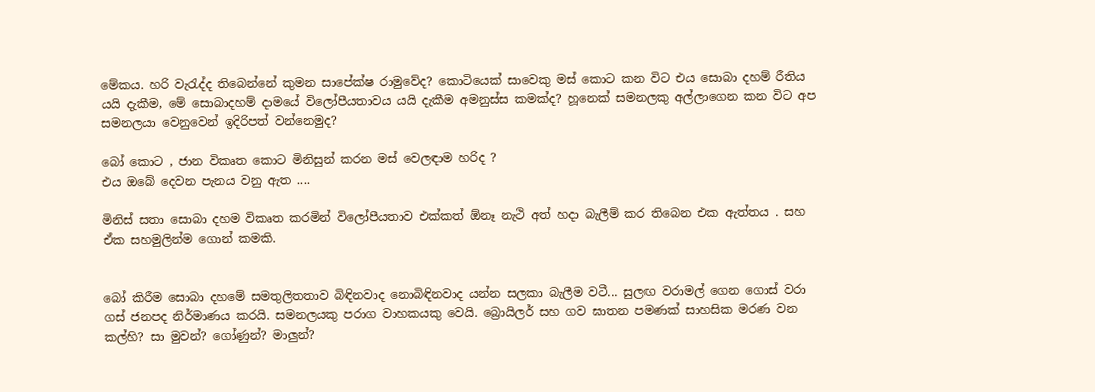මේකය. හරි වැ‍රැද්ද තිබෙන්නේ කුමන සාපේක්ෂ රාමුවේද? කොටියෙක් සාවෙකු මස් කොට කන විට එය සොබා දහම් රීතිය යයි දැකීම, මේ සොබාදහම් දාමයේ විලෝපීයතාවය යයි දැකීම අමනුස්ස කමක්ද? හූනෙක් සමනලකු අල්ලාගෙන කන විට අප සමනලයා වෙනුවෙන් ඉදිරිපත් වන්නෙමුද?

බෝ කොට , ජාන විකෘත කොට මිනිසුන් කරන මස් වෙලඳාම හරිද ?
එය ඔබේ දෙවන පැනය වනු ඇත ....

මිනිස් සතා සොබා දහම විකෘත කරමින් විලෝපීයතාව එක්කත් ඕනෑ නැථි අත් හදා බැලීම් කර තිබෙන එක ඇත්තය . සහ ඒක සහමුලින්ම ගොන් කමකි.


බෝ කිරීම සොබා දහමේ සමතුලිතතාව බිඳිනවාද නොබිඳිනවාද යන්න සලකා බැලීම වටී... සුලඟ වරාමල් ගෙන ගොස් වරා ගස් ජනපද නිර්මාණය කරයි. සමනලයකු පරාග වාහකයකු වෙයි. බ්‍රොයිලර් සහ ගව ඝාතන පමණක් සාහසික මරණ වන කල්හි? සා මුවන්? ගෝණුන්? මාලුන්?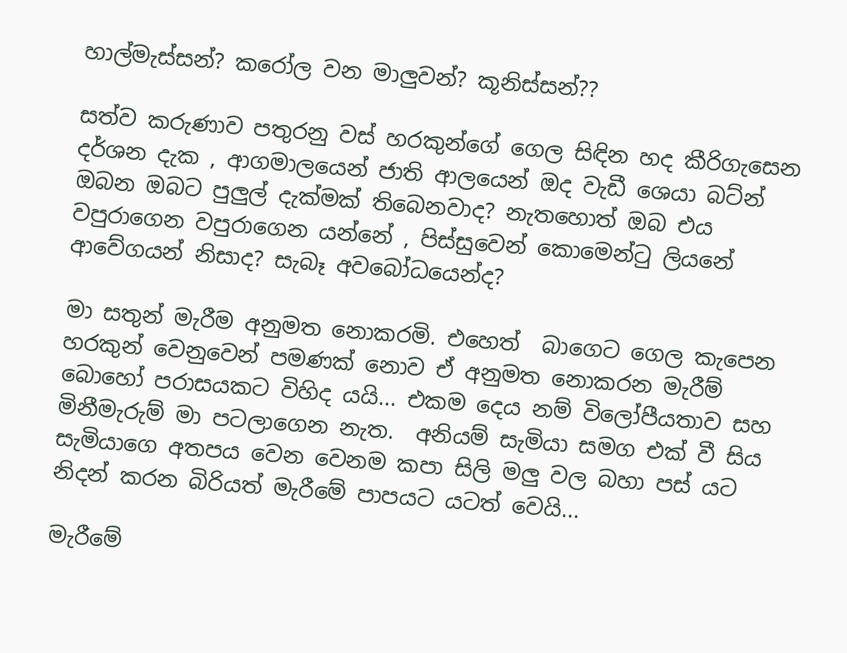හාල්මැස්සන්? කරෝල වන මාලුවන්? කූනිස්සන්??

සත්ව කරුණාව පතුරනු වස් හරකුන්ගේ ගෙල සිඳින හද කීරිගැසෙන දර්ශන දැක , ආගමාලයෙන් ජාති ආලයෙන් ඔද වැඩී ශෙයා බට්න් ඔබන ඔබට පුලුල් දැක්මක් තිබෙනවාද? නැතහොත් ඔබ එය වපුරාගෙන වපුරාගෙන යන්නේ , පිස්සුවෙන් කොමෙන්ටු ලියනේ ආවේගයන් නිසාද? සැබෑ අවබෝධයෙන්ද?

මා සතුන් මැරීම අනුමත නොකරමි. එහෙත්  බාගෙට ගෙල කැපෙන හරකුන් වෙනුවෙන් පමණක් නොව ඒ අනුමත නොකරන මැරීම් බොහෝ පරාසයකට විහිද යයි... එකම දෙය නම් විලෝපීයතාව සහ මිනීමැරුම් මා පටලාගෙන නැත.  අනියම් සැමියා සමග එක් වී සිය සැමියාගෙ අතපය වෙන වෙනම කපා සිලි මලු වල බහා පස් යට නිදන් කරන බිරියත් මැරීමේ පාපයට යටත් වෙයි...

මැරීමේ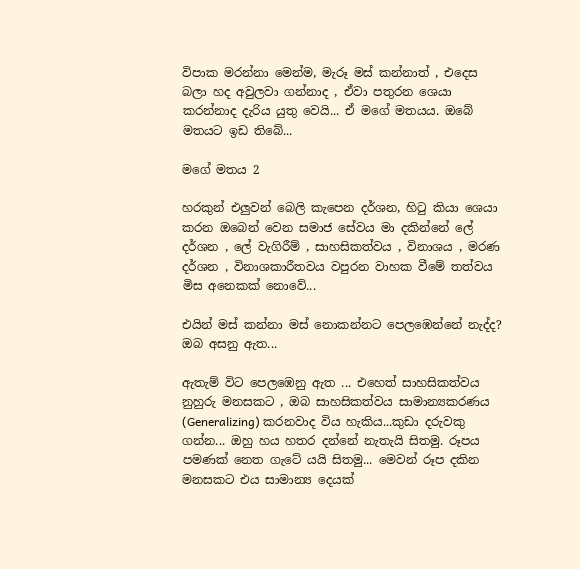විපාක මරන්නා මෙන්ම, මැරූ මස් කන්නාත් , එදෙස බලා හද අවුලවා ගන්නාද , ඒවා පතුරන ශෙයා කරන්නාද දැරිය යුතු වෙයි... ඒ මගේ මතයය. ඔබේ මතයට ඉඩ තිබේ...

මගේ මතය 2

හරකුන් එලුවන් බෙලි කැපෙන දර්ශන, හි‍ටු කියා ශෙයා කරන ඔබෙන් වෙන සමාජ සේවය මා දකින්නේ ලේ දර්ශන , ලේ වැගිරීම් , සාහසිකත්වය , විනාශය , මරණ දර්ශන , විනාශකාරීතවය වපුරන වාහක වීමේ තත්වය මිස අනෙකක් නොවේ...

එයින් මස් කන්නා මස් නොකන්නට පෙලඹෙන්නේ නැද්ද? ඔබ අසනු ඇත...

ඇතැම් විට පෙලඹෙනු ඇත ... එහෙත් සාහසිකත්වය නුහුරු මනසකට , ඔබ සාහසිකත්වය සාමාන්‍යකරණය (Generalizing) කරනවාද විය හැකිය...කුඩා දරුවකු ගන්න... ඔහු හය හතර දන්නේ නැතැයි සිතමු. රූපය පමණක් නෙත ගැටේ යයි සිතමු... මෙවන් රූප දකින මනසකට එය සාමාන්‍ය දෙයක්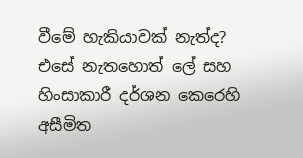වීමේ හැකියාවක් නැත්ද? එසේ නැතහොත් ලේ සහ හිංසාකාරී දර්ශන කෙරෙහි අසීමිත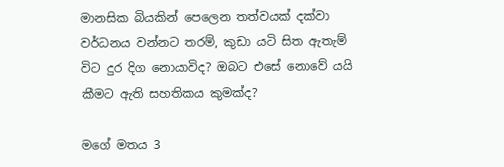මානසික බියකින් පෙලෙන තත්වයක් දක්වා වර්ධනය වන්නට තරම්, කුඩා යටි සිත ඇතැම් විට දුර දිග නොයාවිද? ඔබට එසේ නොවේ යයි කීමට ඇති සහතිකය කුමක්ද?

මගේ මතය 3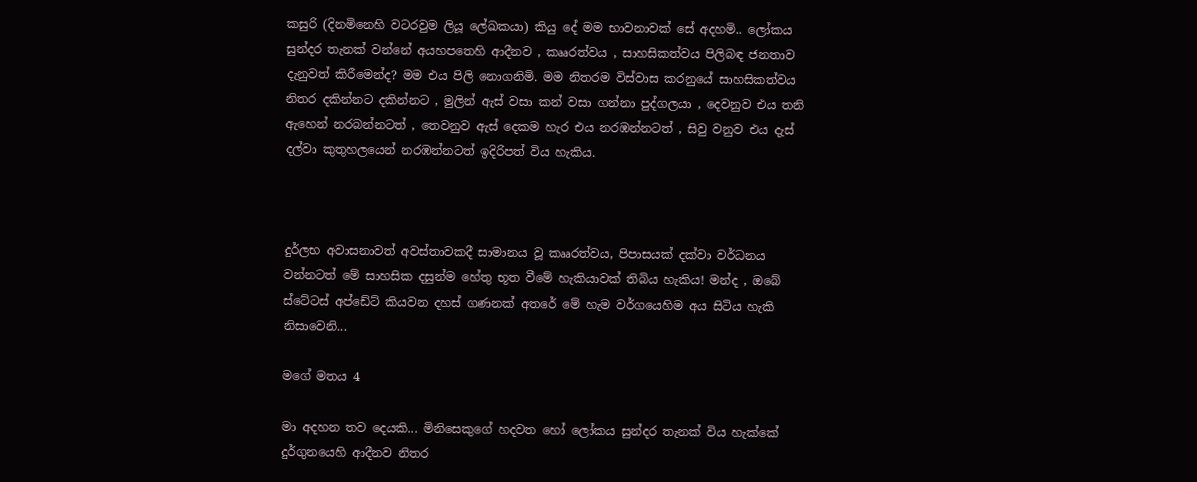කසුරි (දිනමිනෙහි වටරවුම ලියූ ලේඛකයා) කියු දේ මම භාවනාවක් සේ අදහමි.. ලෝකය සුන්දර තැනක් වන්නේ අයහපතෙහි ආදීනව , කෲරත්වය , සාහසිකත්වය පිලිබඳ ජනතාව දැනුවත් කිරීමෙන්ද? මම එය පිලි නොගනිමි. මම නිතරම විස්වාස කරනුයේ සාහසිකත්වය නිතර දකින්නට දකින්නට , මුලින් ඇස් වසා කන් වසා ගන්නා පුද්ගලයා , දෙවනුව එය තනි ඇහෙන් නරබන්නටත් , තෙවනුව ඇස් දෙකම හැර එය නරඹන්නටත් , සිවු වනුව එය දැස් දල්වා කුතුහලයෙන් නරඹන්නටත් ඉදිරිපත් විය හැකිය.



දුර්ලභ අවාසනාවත් අවස්තාවකදී සාමාන‍ය වූ කෲරත්වය, පිපාසයක් දක්වා වර්ධනය වන්නටත් මේ සාහසික දසුන්ම හේතු භූත වීමේ හැකියාවක් තිබිය හැකිය! මන්ද , ඔබේ ස්ටේටස් අප්ඩේට් කියවන දහස් ගණනක් අතරේ මේ හැම වර්ගයෙහිම අය සිටිය හැකි නිසාවෙනි...

මගේ මතය 4

මා අදහන තව දෙයකි... මිනිසෙකුගේ හදවත හෝ ලෝකය සුන්දර තැනක් විය හැක්කේ දුර්ගුනයෙහි ආදීනව නිතර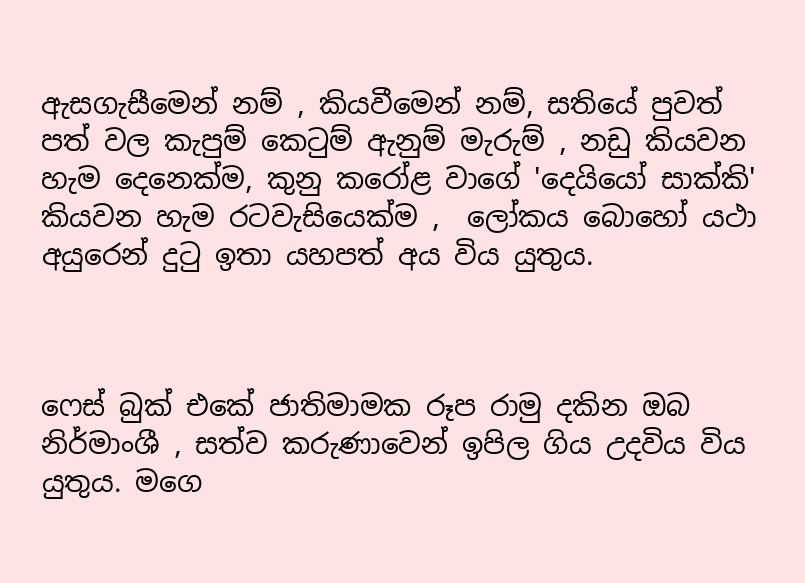ඇසගැසීමෙන් නම් , කියවීමෙන් නම්, සතියේ පුවත් පත් වල කැපුම් කෙ‍ටුම් ඇනුම් මැරුම් , නඩු කියවන හැම දෙනෙක්ම, කුනු කරෝළ වාගේ 'දෙයියෝ සාක්කි' කියවන හැම රටවැසියෙක්ම ,  ලෝකය බොහෝ යථා අයුරෙන් දු‍ටු ඉතා යහපත් අය විය යුතුය.



ෆෙස් බුක් එකේ ජාතිමාමක රූප රාමු දකින ඔබ නිර්මාංශී , සත්ව කරුණාවෙන් ඉපිල ගිය උදවිය විය යුතුය. මගෙ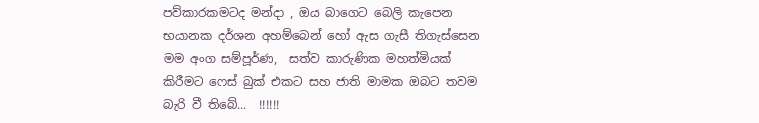පව්කාරකමටද මන්දා , ඔය බාගෙට බෙලි කැපෙන භයානක දර්ශන අහම්බෙන් හෝ ඇස ගැසී තිගැස්සෙන මම අංග සම්පූර්ණ,  සත්ව කාරුණික මහත්මියක් කිරීමට ෆෙස් බුක් එකට සහ ජාති මාමක ඔබට තවම බැරි වී තිබේ...  !!!!!!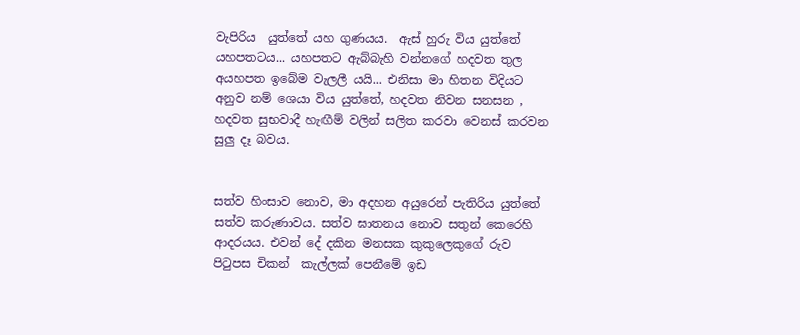වැපිරිය  යුත්තේ යහ ගුණයය.  ඇස් හුරු විය යුත්තේ යහපතටය... යහපතට ඇබ්බැහි වන්නගේ හදවත තුල අයහපත ඉබේම වැලලී යයි... එනිසා මා හිතන විදියට අනුව නම් ශෙයා විය යුත්තේ, හදවත නිවන සනසන , හදවත සුභවාදී හැඟීම් වලින් සලිත කරවා වෙනස් කරවන සුලු දෑ බවය.


සත්ව හිංසාව නොව, මා අදහන අයුරෙන් පැතිරිය යුත්තේ සත්ව කරුණාවය. සත්ව ඝාතනය නොව සතුන් කෙරෙහි ආදරයය. එවන් දේ දකින මනසක කුකුලෙකුගේ රුව පි‍ටුපස චිකන්  කැල්ලක් පෙනීමේ ඉඩ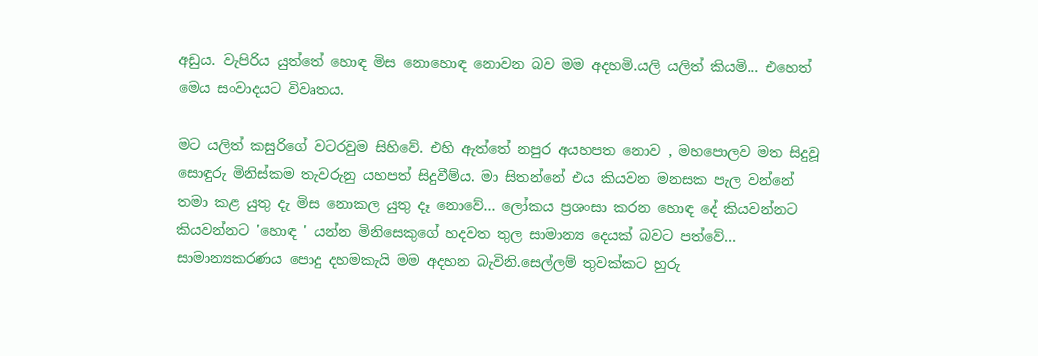අඩුය. වැපිරිය යුත්තේ හොඳ මිස නොහොඳ නොවන බව මම අදහමි.යලි යලිත් කියමි... එහෙත් මෙය සංවාදයට විවෘතය.

මට යලිත් කසුරිගේ වටරවුම සිහිවේ. එහි ඇත්තේ නපුර අයහපත නොව , මහපොලව මත සිදුවූ සොඳුරු මිනිස්කම තැවරුනු යහපත් සිදුවීම්ය. මා සිතන්නේ එය කියවන මනසක පැල වන්නේ තමා කළ යුතු දැ මිස නොකල යුතු දෑ නොවේ... ලෝකය ප්‍රශංසා කරන හොඳ දේ කියවන්නට කියවන්නට 'හොඳ ' යන්න මිනිසෙකුගේ හදවත තුල සාමාන්‍ය දෙයක් බවට පත්වේ... සාමාන්‍යකරණය පොදු දහමකැයි මම අදහන බැවිනි.සෙල්ලම් තුවක්කට හුරු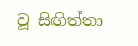වූ සිඟිත්තා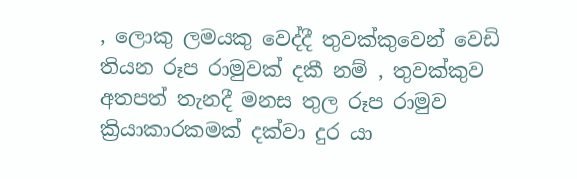, ලොකු ලමයකු වෙද්දී තුවක්කුවෙන් වෙඩි තියන රූප රාමුවක් දකී නම් , තුවක්කුව අතපත් තැනදී මනස තුල රූප රාමුව ක්‍රියාකාරකමක් දක්වා දුර යා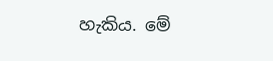හැකිය. මේ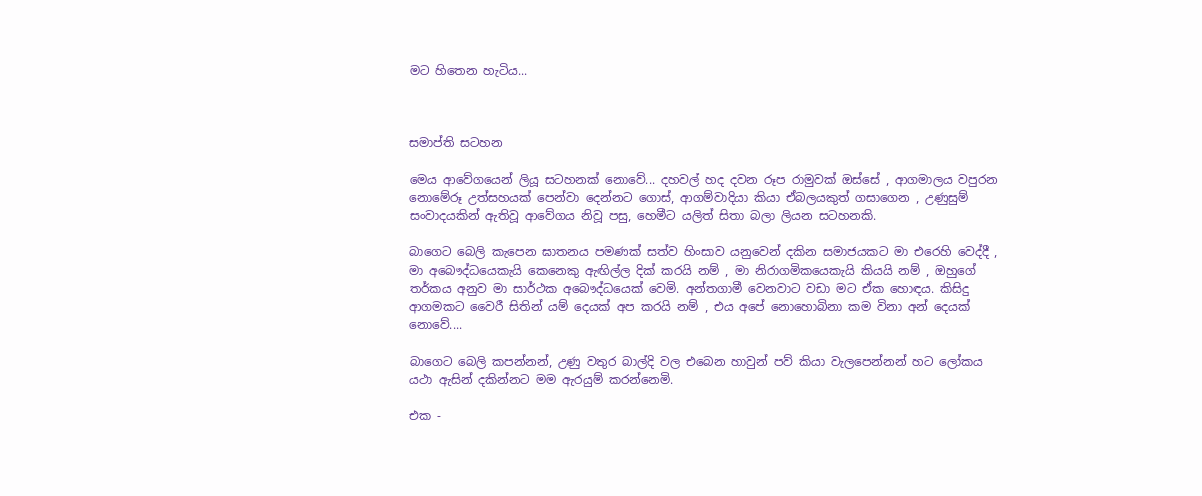මට හිතෙන හැටිය...



සමාප්ති සටහන

මෙය ආවේගයෙන් ලියූ සටහනක් නොවේ... දහවල් හද දවන රූප රාමුවක් ඔස්සේ , ආගමාලය වපුරන නොමේරූ උත්සහයක් පෙන්වා දෙන්නට ගොස්, ආගම්වාදියා කියා ඒබලයකුත් ගසාගෙන , උණුසුම් සංවාදයකින් ඇතිවූ ආවේගය නිවූ පසු, හෙමීට යලිත් සිතා බලා ලියන සටහනකි.

බාගෙට බෙලි කැපෙන ඝාතනය පමණක් සත්ව හිංසාව යනුවෙන් දකින සමාජයකට මා එරෙහි වෙද්දී , මා අබෞද්ධයෙකැයි කෙනෙකු ඇඟිල්ල දික් කරයි නම් , මා නිරාගමිකයෙකැයි කියයි නම් , ඔහුගේ තර්කය අනුව මා සාර්ථක අබෞද්ධයෙක් වෙමි. අන්තගාමී වෙනවාට වඩා මට ඒක හොඳය. කිසිදු ආගමකට වෛරී සිතින් යම් දෙයක් අප කරයි නම් , එය අපේ නොහොබිනා කම විනා අන් දෙයක් නොවේ....

බාගෙට බෙලි කපන්නන්, උණු වතුර බාල්දි වල එබෙන හාවුන් පව් කියා වැලපෙන්නන් හට ලෝකය යථා ඇසින් දකින්නට මම ඇරයුම් කරන්නෙමි.

එක -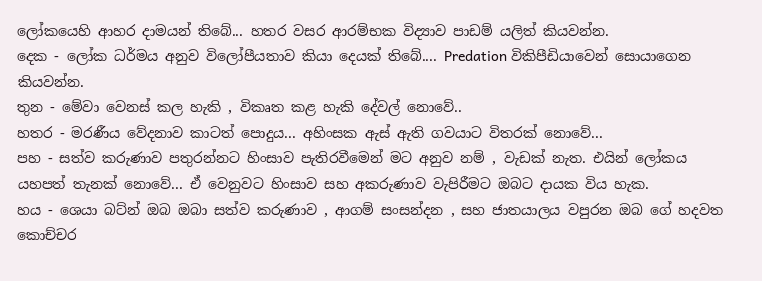ලෝකයෙහි ආහර දාමයන් තිබේ... හතර වසර ආරම්භක විද්‍යාව පාඩම් යලිත් කියවන්න.
දෙක - ලෝක ධර්මය අනුව විලෝපීයතාව කියා දෙයක් තිබේ.... Predation විකිපීඩියාවෙන් සොයාගෙන කියවන්න.
තුන - මේවා වෙනස් කල හැකි , විකෘත කළ හැකි දේවල් නොවේ..
හතර - මරණීය වේදනාව කාටත් පොදුය... අහිංසක ඇස් ඇති ගවයාට විතරක් නොවේ...
පහ - සත්ව කරුණාව පතුරන්නට හිංසාව පැතිරවීමෙන් මට අනුව නම් , වැඩක් නැත. එයින් ලෝකය යහපත් තැනක් නොවේ... ඒ වෙනුවට හිංසාව සහ අකරුණාව වැපිරීමට ඔබට දායක විය හැක.
හය - ශෙයා බට්න් ඔබ ඔබා සත්ව කරුණාව , ආගම් සංසන්දන , සහ ජාතයාලය වපුරන ඔබ ගේ හදවත කොච්චර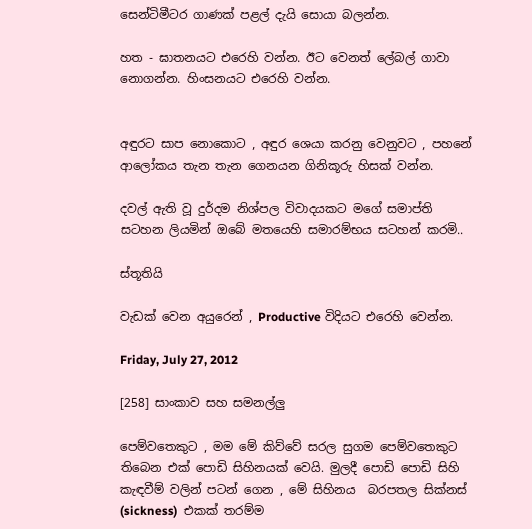සෙන්ටිමීටර ගාණක් පළල් දැයි සොයා බලන්න.

හත - ඝාතනයට එරෙහි වන්න. ඊට වෙනත් ලේබල් ගාවා නොගන්න. හිංසනයට එරෙහි වන්න.


අඳුරට සාප නොකොට , අඳුර ශෙයා කරනු වෙනුවට , පහනේ ආලෝකය තැන තැන ගෙනයන ගිනිකූරු හිසක් වන්න.

දවල් ඇති වූ දුර්දම නිශ්පල විවාදයකට මගේ සමාප්ති සටහන ලියමින් ඔබේ මතයෙහි සමාරම්භය සටහන් කරමි..

ස්තූතියි

වැඩක් වෙන අයුරෙන් , Productive විදියට එරෙහි වෙන්න.

Friday, July 27, 2012

[258] සාංකාව සහ සමනල්ලු

පෙම්වතෙකුට , මම මේ කිව්වේ සරල සුගම පෙම්වතෙකුට තිබෙන එක් පොඩි සිහිනයක් වෙයි. මුලදී පොඩි පොඩි සිහි කැඳවීම් වලින් පටන් ගෙන , මේ සිහිනය  බරපතල සික්නස් (sickness)  එකක් තරම්ම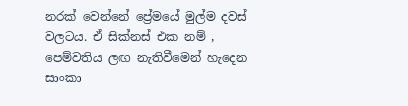නරක් වෙන්නේ ප්‍රේමයේ මුල්ම දවස් වලටය. ඒ සික්නස් එක නම් , පෙම්වතිය ලඟ නැතිවීමෙන් හැදෙන සාංකා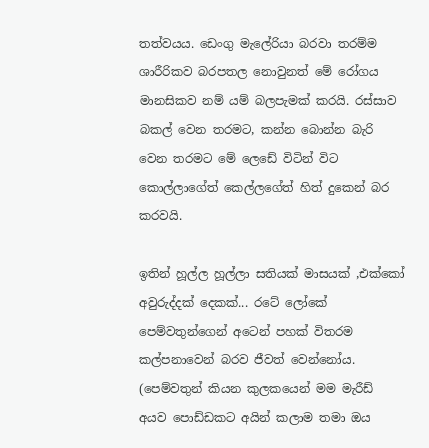තත්වයය. ඩෙංගු මැලේරියා බරවා තරම්ම ශාරීරිකව බරපතල නොවුනත් මේ රෝගය මානසිකව නම් යම් බලපැමක් කරයි. රස්සාව බකල් වෙන තරමට, කන්න බොන්න බැරි වෙන තරමට මේ ලෙඩේ විටින් විට කොල්ලාගේත් කෙල්ලගේත් හිත් දුකෙන් බර කරවයි.

ඉතින් හූල්ල හූල්ලා සතියක් මාසයක් ,එක්කෝ අවුරුද්දක් දෙකක්... රටේ ලෝකේ පෙම්වතුන්ගෙන් අටෙන් පහක් විතරම කල්පනාවෙන් බරව ජීවත් වෙන්නෝය. (පෙම්වතුන් කියන කුලකයෙන් මම මැරීඩ් අයව පොඩ්ඩකට අයින් කලාම තමා ඔය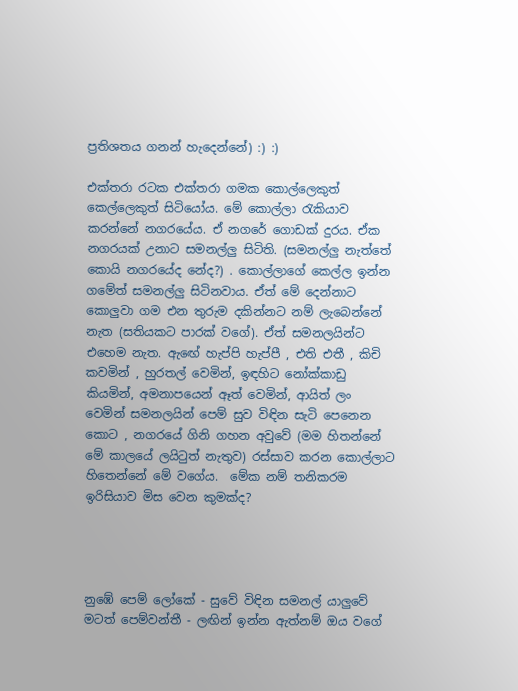ප්‍රතිශතය ගනන් හැදෙන්නේ) :) :)

එක්තරා රටක එක්තරා ගමක කොල්ලෙකුත් කෙල්ලෙකුත් සිටියෝය. මේ කොල්ලා ‍රැකියාව කරන්නේ නගරයේය. ඒ නගරේ ගොඩක් දුරය. ඒක නගරයක් උනාට සමනල්ලු සිටිති. (සමනල්ලු නැත්තේ කොයි නගරයේද නේද?) . කොල්ලාගේ කෙල්ල ඉන්න ගමේත් සමනල්ලු සිටිනවාය. ඒත් මේ දෙන්නාට කොලුවා ගම එන තුරුම දකින්නට නම් ලැබෙන්නේ නැත (සතියකට පාරක් වගේ). ඒත් සමනලයින්ට එහෙම නැත. ඇඟේ හැප්පි හැප්පී , එති එතී , කිචි කවමින් , හුරතල් වෙමින්, ඉඳහිට නෝක්කාඩු කියමින්, අමනාපයෙන් ඈත් වෙමින්, ආයිත් ලං වෙමින් සමනලයින් පෙම් සුව විඳින සැටි පෙනෙන  කොට , නගරයේ ගිනි ගහන අවුවේ (මම හිතන්නේ මේ කාලයේ ලයි‍ටුත් නැතුව) රස්සාව කරන කොල්ලාට හිතෙන්නේ මේ වගේය.  මේක නම් තනිකරම ඉරිසියාව මිස වෙන කුමක්ද?




නුඹේ පෙම් ලෝකේ - සුවේ විඳින සමනල් යාලුවේ
මටත් පෙම්වන්තී - ලඟින් ඉන්න ඇත්නම් ඔය වගේ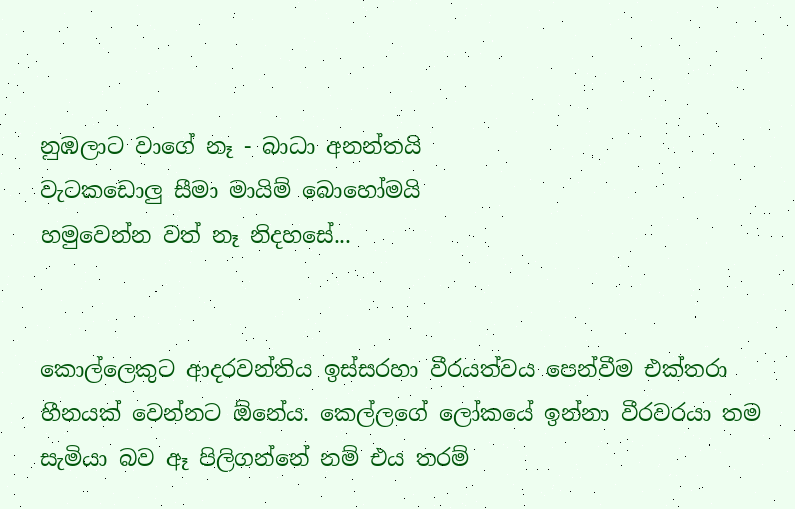නුඹලාට වාගේ නෑ - බාධා අනන්තයි
වැටකඩොලු සීමා මායිම් බොහෝමයි
හමුවෙන්න වත් නෑ නිදහසේ...


කොල්ලෙකුට ආදරවන්තිය ඉස්සරහා වීරයත්වය පෙන්වීම එක්තරා හීනයක් වෙන්නට ඕනේය. කෙල්ලගේ ලෝකයේ ඉන්නා වීරවරයා තම සැමියා බව ඈ පිලිගන්නේ නම් එය තරම්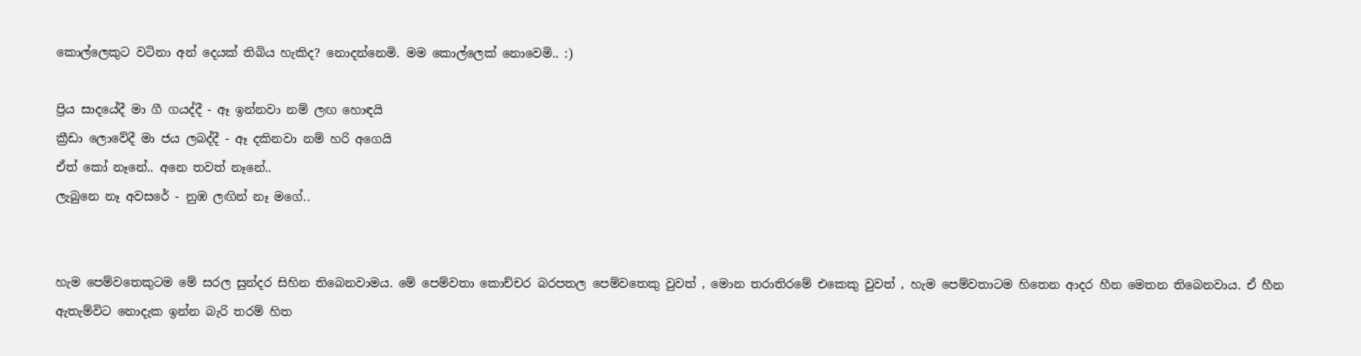කොල්ලෙකුට වටිනා අන් දෙයක් තිබිය හැකිද? නොදන්නෙමි. මම කොල්ලෙක් නොවෙමි.. :)

ප්‍රිය සාදයේදී මා ගී ගයද්දී - ඈ ඉන්නවා නම් ලඟ හොඳයි
ක්‍රීඩා ලොවේදී මා ජය ලබද්දී - ඈ දකිනවා නම් හරි අගෙයි
ඒත් කෝ නෑනේ.. අනෙ තවත් නෑනේ..
ලැබුනෙ නෑ අවසරේ - නුඹ ලඟින් නෑ මගේ..


හැම පෙම්වතෙකුටම මේ සරල සුන්දර සිහින තිබෙනවාමය. මේ පෙම්වතා කොච්චර බරපතල පෙම්වතෙකු වුවත් , මොන තරාතිරමේ එකෙකු වුවත් , හැම පෙම්වතාටම හිතෙන ආදර හීන මෙතන තිබෙනවාය. ඒ හීන ඇතැම්විට නොදැක ඉන්න බැරි තරම් හිත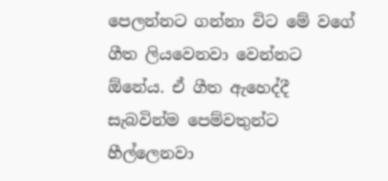පෙලන්නට ගන්නා විට මේ වගේ ගීත ලියවෙනවා වෙන්නට ඕනේය. ඒ ගීත ඇහෙද්දී සැබවින්ම පෙම්වතුන්ට හීල්ලෙනවා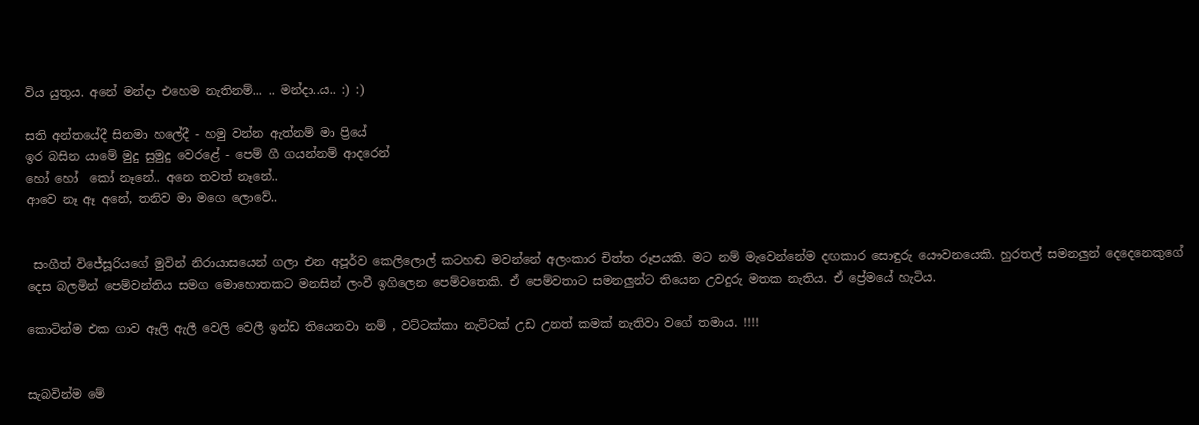විය යුතුය. අනේ මන්දා එහෙම නැතිනම්... .. මන්දා..ය.. :) :)

සති අන්තයේදී සිනමා හලේදී - හමු වන්න ඇත්නම් මා ප්‍රියේ
ඉර බසින යාමේ මුදු සුමුදු වෙරළේ - පෙම් ගී ගයන්නම් ආදරෙන්
හෝ හෝ  කෝ නෑනේ.. අනෙ තවත් නෑනේ..
ආවෙ නෑ ඈ අනේ, තනිව මා මගෙ ලොවේ..


 සංගීත් විජේසූරියගේ මුවින් නිරායාසයෙන් ගලා එන අපූර්ව කෙලිලොල් කටහඬ මවන්නේ අලංකාර චිත්ත රූපයකි. මට නම් මැවෙන්නේම දඟකාර සොඳුරු යෞවනයෙකි. හුරතල් සමනලුන් දෙදෙනෙකුගේ දෙස බලමින් පෙම්වන්තිය සමග මොහොතකට මනසින් ලංවී ඉගිලෙන පෙම්වතෙකි. ඒ පෙම්වතාට සමනලුන්ට තියෙන උවදුරු මතක නැතිය. ඒ ප්‍රේමයේ හැටිය.

කොටින්ම එක ගාව ඈලි ඇලී වෙලි වෙලී ඉන්ඩ තියෙනවා නම් , වට්ටක්කා නැට්ටක් උඩ උනත් කමක් නැතිවා වගේ තමාය. !!!!


සැබවින්ම මේ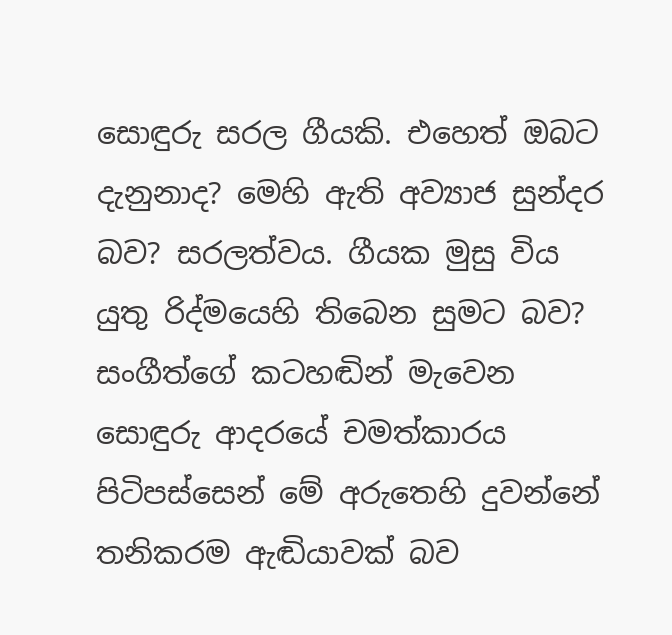සොඳුරු සරල ගීයකි. එහෙත් ඔබට දැනුනාද? මෙහි ඇති අව්‍යාජ සුන්දර බව? සරලත්වය. ගීයක මුසු විය යුතු රිද්මයෙහි තිබෙන සුමට බව? සංගීත්ගේ කටහඬින් මැවෙන සොඳුරු ආදරයේ චමත්කාරය පිටිපස්සෙන් මේ අරුතෙහි දුවන්නේ තනිකරම ඇඬියාවක් බව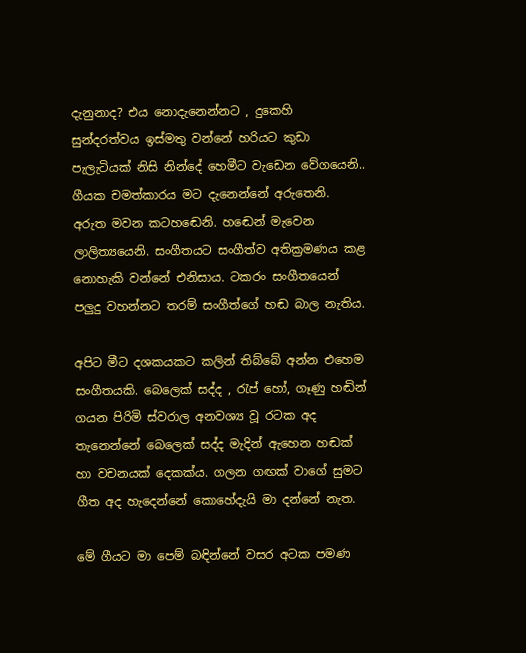දැනුනාද? එය නොදැනෙන්නට , දුකෙහි සුන්දරත්වය ඉස්මතු වන්නේ හරියට කුඩා පැලැටියක් නිසි නින්දේ හෙමීට වැඩෙන වේගයෙනි.. ගීයක චමත්කාරය මට දැනෙන්නේ අරුතෙනි. අරුත මවන කටහඬෙනි. හඬෙන් මැවෙන ලාලිත්‍යයෙනි. සංගීතයට සංගීත්ව අතික්‍රමණය කළ නොහැකි වන්නේ එනිසාය. ටකරං සංගීතයෙන් පලුදු වහන්නට තරම් සංගීත්ගේ හඬ බාල නැතිය.

අපිට මීට දශකයකට කලින් තිබ්බේ අන්න එහෙම සංගීතයකි. බෙලෙක් සද්ද , රැප් හෝ, ගෑණු හඬින් ගයන පිරිමි ස්වරාල අනවශ්‍ය වූ රටක අද තැනෙන්නේ බෙලෙක් සද්ද මැදින් ඇහෙන හඬක් හා වචනයක් දෙකක්ය. ගලන ගඟක් වාගේ සුමට ගීත අද හැදෙන්නේ කොහේදැයි මා දන්නේ නැත.

මේ ගීයට මා පෙම් බඳින්නේ වසර අටක පමණ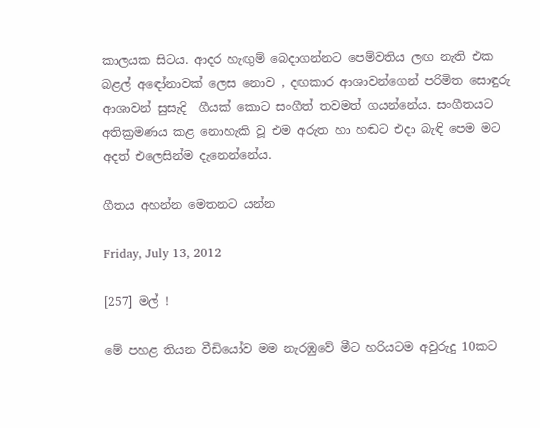කාලයක සිටය. ආදර හැඟුම් බෙදාගන්නට පෙම්වතිය ලඟ නැති එක බළල් අඳෝනාවක් ලෙස නොව , දඟකාර ආශාවන්ගෙන් පරිමිත සොඳුරු ආශාවන් සුසැදි  ගීයක් කොට සංගීත් තවමත් ගයන්නේය. සංගීතයට අතික්‍රමණය කළ නොහැකි වූ එම අරුත හා හඬට එදා බැඳි පෙම මට අදත් එලෙසින්ම දැනෙන්නේය.

ගීතය අහන්න මෙතනට යන්න

Friday, July 13, 2012

[257] මල් !

මේ පහළ තියන වීඩියෝව මම නැරඹුවේ මීට හරියටම අවුරුදු 10කට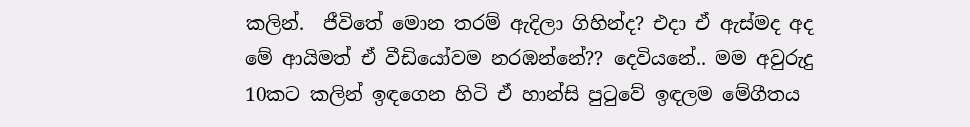කලින්.  ජීවිතේ මොන තරම් ඇදිලා ගිහින්ද? එදා ඒ ඇස්මද අද මේ ආයිමත් ඒ වීඩියෝවම නරඹන්නේ?? දෙවියනේ.. මම අවුරුදු 10කට කලින් ඉඳගෙන හිටි ඒ හාන්සි පු‍ටුවේ ඉඳලම මේගීතය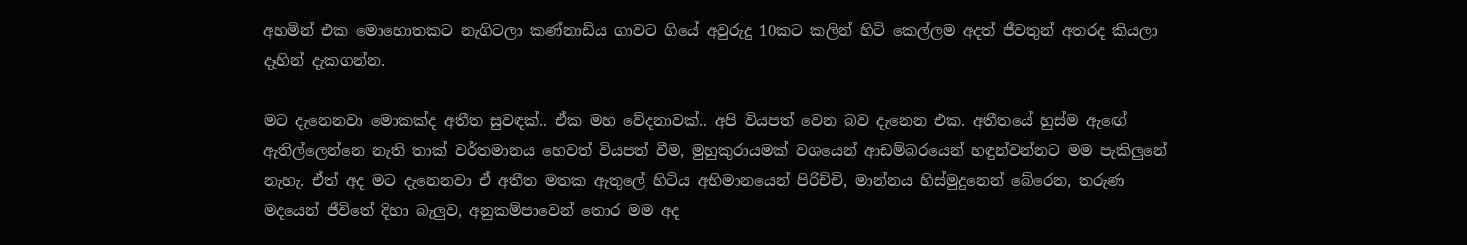අහමින් එක මොහොතකට නැගිටලා කණ්නාඩිය ගාවට ගියේ අවුරුදු 10කට කලින් හිටි කෙල්ලම අදත් ජීවතුන් අතරද කියලා දෑහින් දැකගන්න.

මට දැනෙනවා මොකක්ද අතීත සුවඳක්.. ඒක මහ වේදනාවක්.. අපි වියපත් වෙන බව දැනෙන එක. අතීතයේ හුස්ම ඇඟේ ඇතිල්ලෙන්නෙ නැති තාක් වර්තමානය හෙවත් වියපත් වීම, මුහුකුරායමක් වශයෙන් ආඩම්බරයෙන් හඳුන්වන්නට මම පැකිලුනේ නැහැ. ඒත් අද මට දැනෙනවා ඒ අතීත මතක ඇතුලේ හිටිය අභිමානයෙන් පිරිච්චි, මාන්නය හිස්මුදුනෙන් බේරෙන, තරුණ මදයෙන් ජීවිතේ දිහා බැලුව, අනුකම්පාවෙන් තොර මම අද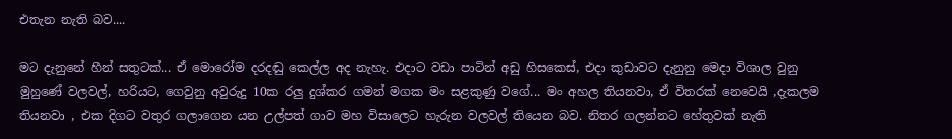එතැන නැති බව....

මට දැනුනේ හීන් සතුටක්... ඒ මොරෝම දරදඬු කෙල්ල අද නැහැ. එදාට වඩා පාටින් අඩු හිසකෙස්, එදා කුඩාවට දැනුනු මෙදා විශාල වුනු මුහුණේ වලවල්, හරියට, ගෙවුනු අවුරුදු 10ක රලු දුශ්කර ගමන් මගක මං සළකුණු වගේ... මං අහල තියනවා, ඒ විතරක් නෙවෙයි ,දැකලම තියනවා , එක දිගට වතුර ගලාගෙන යන උල්පත් ගාව මහ විසාලෙට හැරුන වලවල් තියෙන බව. නිතර ගලන්නට හේතුවක් නැති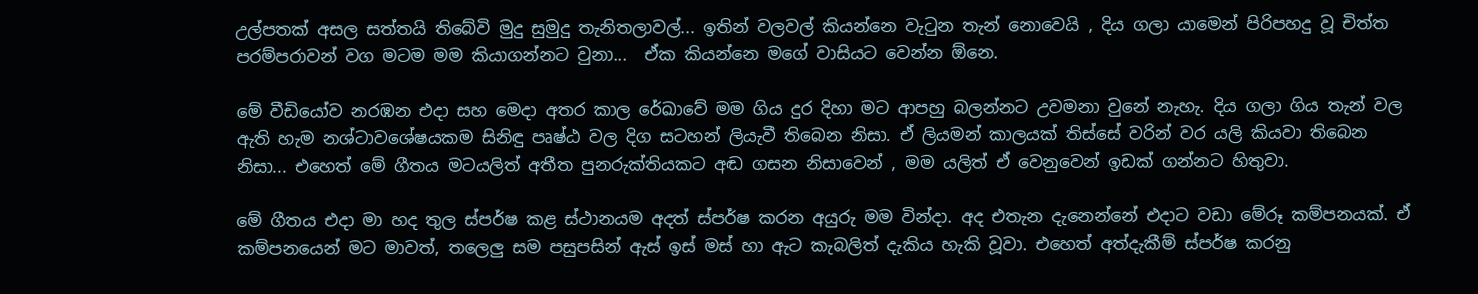උල්පතක් අසල සත්තයි තිබේවි මුදු සුමුදු තැනිතලාවල්... ඉතින් වලවල් කියන්නෙ වැ‍ටුන තැන් නොවෙයි , දිය ගලා යාමෙන් පිරිපහදු වූ චිත්ත පරම්පරාවන් වග මටම මම කියාගන්නට වුනා...  ඒක කියන්නෙ මගේ වාසියට වෙන්න ඕනෙ.

මේ වීඩියෝව නරඹන එදා සහ මෙදා අතර කාල රේඛාවේ මම ගිය දුර දිහා මට ආපහු බලන්නට උවමනා වුනේ නැහැ. දිය ගලා ගිය තැන් වල ඇති හැම නශ්ටාවශේෂයකම සිනිඳු පෘෂ්ඨ වල දිග සටහන් ලියැවී තිබෙන නිසා. ඒ ලියමන් කාලයක් තිස්සේ වරින් වර යලි කියවා තිබෙන නිසා... එහෙත් මේ ගීතය මටයලිත් අතීත පුනරුක්තියකට අඬ ගසන නිසාවෙන් , මම යලිත් ඒ වෙනුවෙන් ඉඩක් ගන්නට හිතුවා.

මේ ගීතය එදා මා හද තුල ස්පර්ෂ කළ ස්ථානයම අදත් ස්පර්ෂ කරන අයුරු මම වින්දා. අද එතැන දැනෙන්නේ එදාට වඩා මේරූ කම්පනයක්. ඒ කම්පනයෙන් මට මාවත්, තලෙලු සම පසුපසින් ඇස් ඉස් මස් හා ඇට කැබලිත් දැකිය හැකි වූවා. එහෙත් අත්දැකීම් ස්පර්ෂ කරනු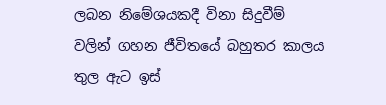ලබන නිමේශයකදී විනා සිදුවීම් වලින් ගහන ජීවිතයේ බහුතර කාලය තුල ඇට ඉස්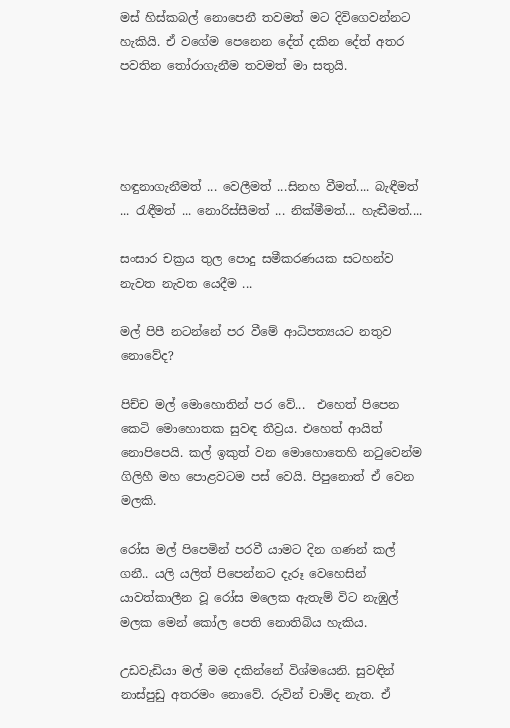මස් හිස්කබල් නොපෙනී තවමත් මට දිවිගෙවන්නට හැකියි. ඒ වගේම පෙනෙන දේත් දකින දේත් අතර පවතින ‍තෝරාගැනීම තවමත් මා සතුයි.




හඳුනාගැනීමත් ... වෙලීමත් ...සිනහ වීමත්.... බැඳීමත් ... රැඳීමත් ... නොරිස්සීමත් ... නික්මීමත්... හැඬීමත්....

සංසාර චක්‍රය තුල පොදු සමීකරණයක සටහන්ව නැවත නැවත යෙදීම ...

මල් පිපී නටන්නේ පර වීමේ ආධිපත්‍යයට නතුව නොවේද?

පිච්ච මල් මොහොතින් පර වේ...  එහෙත් පිපෙන කෙටි මොහොතක සුවඳ තීව්‍රය. එහෙත් ආයිත් නොපිපෙයි. කල් ඉකුත් වන මොහොතෙහි නටුවෙන්ම ගිලිහී මහ පොළවටම පස් වෙයි. පිපුනොත් ඒ වෙන මලකි.

රෝස මල් පිපෙමින් පරවී යාමට දින ගණන් කල් ගනී.. යලි යලිත් පිපෙන්නට දැරූ වෙහෙසින් යාවත්කාලීන වූ රෝස මලෙක ඇතැම් විට නැඹුල් මලක මෙන් කෝල පෙති නොතිබිය හැකිය.

උඩවැඩියා මල් මම දකින්නේ විශ්මයෙනි. සුවඳින් නාස්පුඩු අතරමං නොවේ. රුවින් චාම්ද නැත. ඒ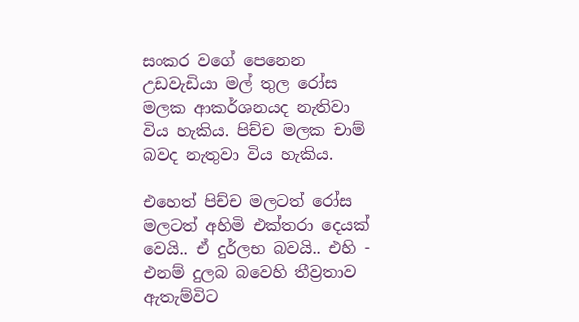සංකර වගේ පෙනෙන උඩවැඩියා මල් තුල රෝස මලක ආකර්ශනයද නැතිවා විය හැකිය. පිච්ච මලක චාම් බවද නැතුවා විය හැකිය.

එහෙත් පිච්ච මලටත් රෝස මලටත් අහිමි එක්තරා දෙයක් වෙයි.. ඒ දුර්ලභ බවයි.. එහි -  එනම් දුලබ බවෙහි තීව්‍රතාව ඇතැම්විට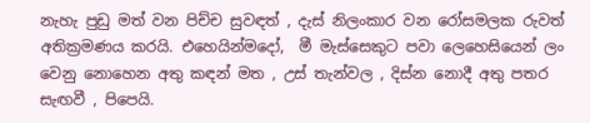නැහැ පුඩු මත් වන පිච්ච සුවඳත් , දැස් නිලංකාර වන රෝසමලක රුවත් අතික්‍රමණය කරයි. එහෙයින්මදෝ,  මී මැස්සෙකුට පවා ලෙහෙසියෙන් ලං වෙනු නොහෙන අතු කඳන් මත , උස් තැන්වල , දිස්න නොදී අතු පතර සැඟවී , පිපෙයි.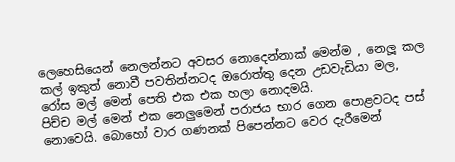ලෙහෙසියෙන් නෙලන්නට අවසර නොදෙන්නාක් මෙන්ම , නෙලූ කල කල් ඉකුත් නොවී පවතින්නටද ඔරොත්තු දෙන උඩවැඩියා මල,  රෝස මල් මෙන් පෙති එක එක හලා නොදමයි.
පිච්ච මල් මෙන් එක නෙලුමෙන් පරාජය භාර ගෙන පොළවටද පස් නොවෙයි. බොහෝ වාර ගණනක් පිපෙන්නට වෙර දැරීමෙන්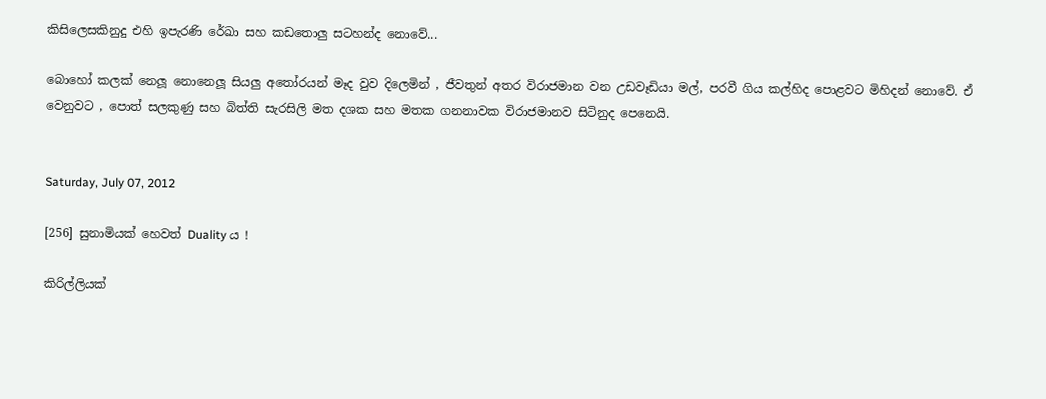කිසිලෙසකිනුදු එහි ඉපැරණි රේඛා සහ කඩතොලු සටහන්ද නොවේ...

බොහෝ කලක් නෙලූ නොනෙලූ සියලු අතෝරයන් මෑද වුව දිලෙමින් , ජීවතුන් අතර විරාජමාන වන උඩවෑඩියා මල්, පරවී ගිය කල්හිද පොළවට මිහිදන් නොවේ. ඒ වෙනුවට , පොත් සලකුණු සහ බිත්ති සැරසිලි මත දශක සහ මතක ගනනාවක විරාජමානව සිටිනුද පෙනෙයි.


Saturday, July 07, 2012

[256] සුනාමියක් හෙවත් Duality ය !

කිරිල්ලියක්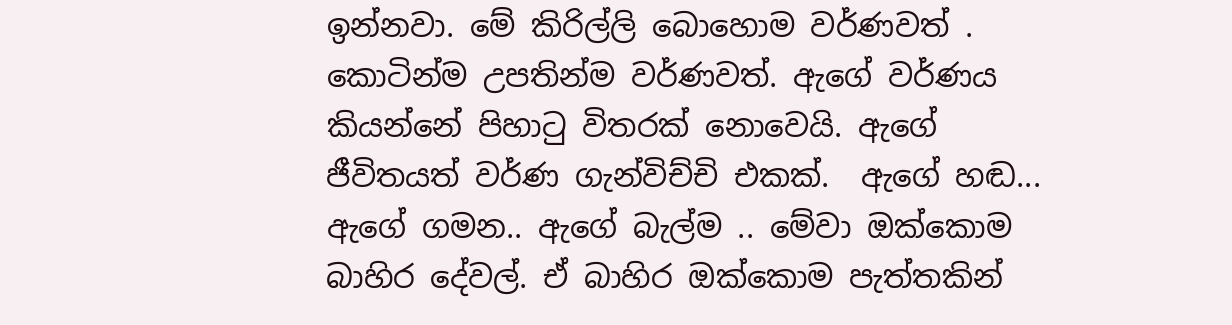ඉන්නවා. මේ කිරිල්ලි බොහොම වර්ණවත් . කොටින්ම උපතින්ම වර්ණවත්. ඇගේ වර්ණය කියන්නේ පිහාටු විතරක් නොවෙයි. ඇගේ ජීවිතයත් වර්ණ ගැන්විච්චි එකක්.  ඇගේ හඬ... ඇගේ ගමන.. ඇගේ බැල්ම .. මේවා ඔක්කොම බාහිර දේවල්. ඒ බාහිර ඔක්කොම පැත්තකින්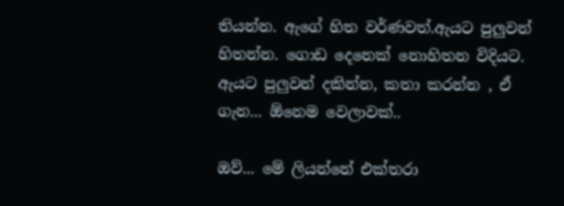තියන්න. ඇගේ හිත වර්ණවත්.ඇයට පුලුවන් හිතන්න. ගොඩ දෙනෙක් නොහිතන විදියට. ඇයට පුලුවන් දකින්න, කතා කරන්න , ඒ ගැන... ඕනෙම වෙලාවක්..

ඔව්... මේ ලියන්නේ එක්තරා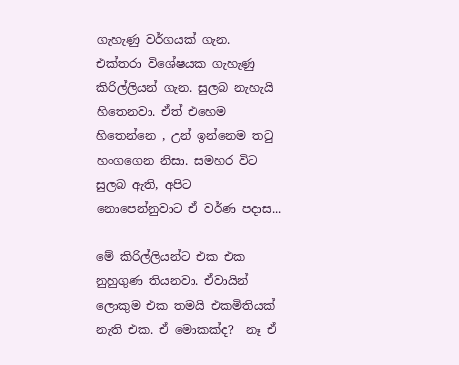ගැහැණු වර්ගයක් ගැන.  එක්තරා විශේෂයක ගැහැණු කිරිල්ලියන් ගැන. සුලබ නැහැයි හිතෙනවා. ඒත් එහෙම හිතෙන්නෙ , උන් ඉන්නෙම තටු හංගගෙන නිසා. සමහර විට සුලබ ඇති, අපිට නොපෙන්නුවාට ඒ වර්ණ පදාස...

මේ කිරිල්ලියන්ට එක එක නුහුගුණ තියනවා. ඒවායින් ලොකුම එක තමයි එකමිතියක් නැති එක. ඒ මොකක්ද?  නෑ ඒ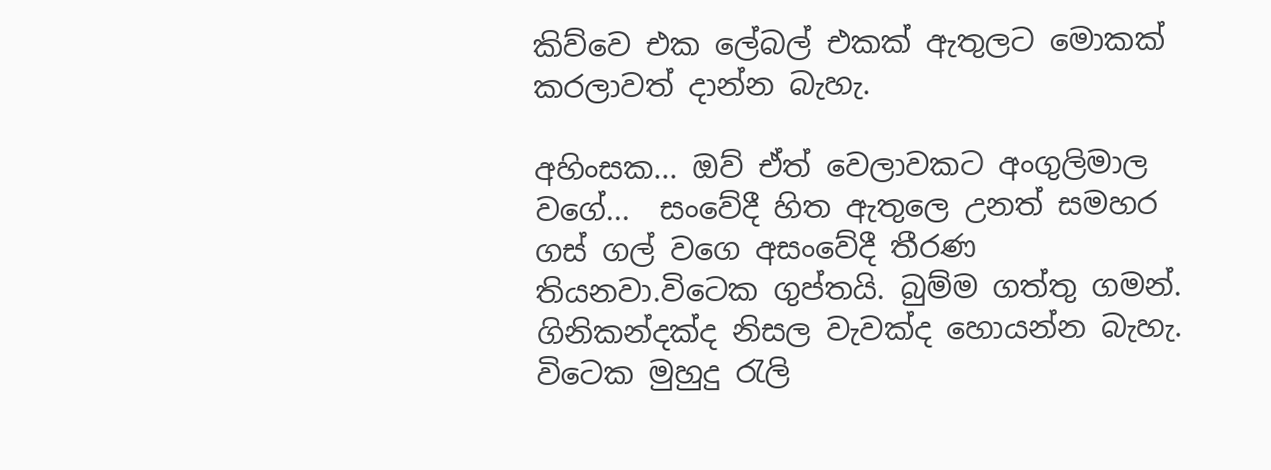කිව්වෙ එක ලේබල් එකක් ඇතුලට මොකක් කරලාවත් දාන්න බැහැ.

අහිංසක... ඔව් ඒත් වෙලාවකට අංගුලිමාල වගේ...  සංවේදී හිත ඇතුලෙ උනත් සමහර ගස් ගල් වගෙ අසංවේදී තීරණ තියනවා.විටෙක ගුප්තයි. බුම්ම ගත්තු ගමන්. ගිනිකන්දක්ද නිසල වැවක්ද හොයන්න බැහැ. විටෙක මුහුදු රැලි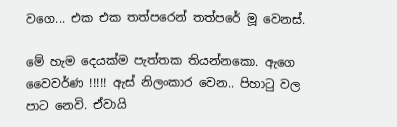වගෙ... එක එක තත්පරෙන් තත්පරේ මූ වෙනස්.

මේ හැම දෙයක්ම පැත්තක තියන්නකො. ඇගෙ වෛවර්ණ !!!!! ඇස් නිලංකාර වෙන.. පිහාටු වල පාට නෙවි. ඒවායි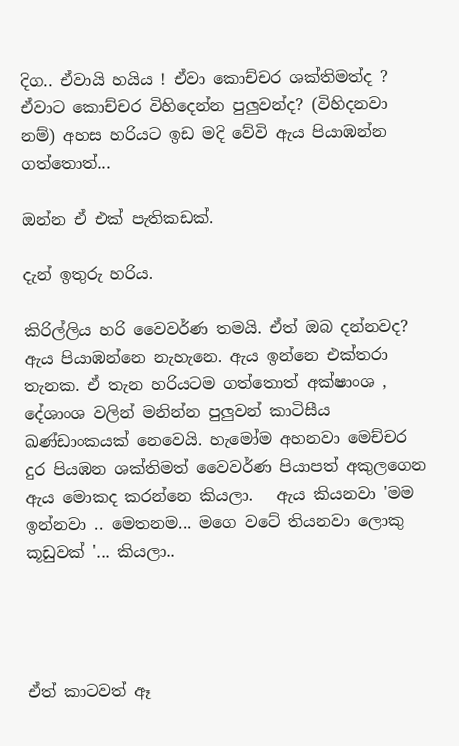දිග.. ඒවායි හයිය ! ඒවා කොච්චර ශක්තිමත්ද ? ඒවාට කොච්චර විහිදෙන්න පුලුවන්ද? (විහිදනවා නම්) අහස හරියට ඉඩ මදි වේවි ඇය පියාඹන්න ගත්තොත්...

ඔන්න ඒ එක් පැතිකඩක්.

දැන් ඉතුරු හරිය.

කිරිල්ලිය හරි වෛවර්ණ තමයි. ඒත් ඔබ දන්නවද? ඇය පියාඹන්නෙ නැහැනෙ. ඇය ඉන්නෙ එක්තරා තැනක. ඒ තැන හරියටම ගත්තොත් අක්ෂාංශ , දේශාංශ වලින් මනින්න පුලුවන් කාටිසීය ඛණ්ඩාංකයක් නෙවෙයි. හැමෝම අහනවා මෙච්චර දුර පියඹන ශක්තිමත් වෛවර්ණ පියාපත් අකුලගෙන ඇය මොකද කරන්නෙ කියලා.   ඇය කියනවා 'මම ඉන්නවා .. මෙතනම... මගෙ වටේ තියනවා ලොකු කූඩුවක් '... කියලා..




ඒත් කාටවත් ඈ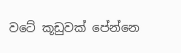වටේ කූඩුවක් පේන්නෙ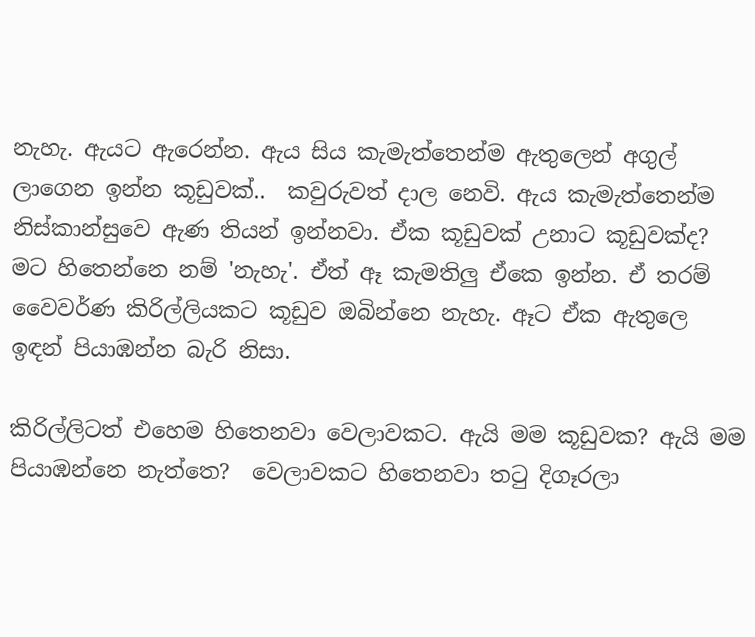නැහැ. ඇයට ඇරෙන්න. ඇය සිය කැමැත්තෙන්ම ඇතුලෙන් අගුල් ලාගෙන ඉන්න කූඩුවක්..  කවුරුවත් දාල නෙවි. ඇය කැමැත්තෙන්ම නිස්කාන්සුවෙ ඇණ තියන් ඉන්නවා. ඒක කූඩුවක් උනාට කූඩුවක්ද? මට හිතෙන්නෙ නම් 'නැහැ'. ඒත් ඈ කැමතිලු ඒකෙ ඉන්න. ඒ තරම් වෛවර්ණ කිරිල්ලියකට කූඩුව ඔබින්නෙ නැහැ. ඈට ඒක ඇතුලෙ ඉඳන් පියාඹන්න බැරි නිසා.

කිරිල්ලිටත් එහෙම හිතෙනවා වෙලාවකට. ඇයි මම කූඩුවක? ඇයි මම පියාඹන්නෙ නැත්තෙ?  වෙලාවකට හිතෙනවා තටු දිගෑරලා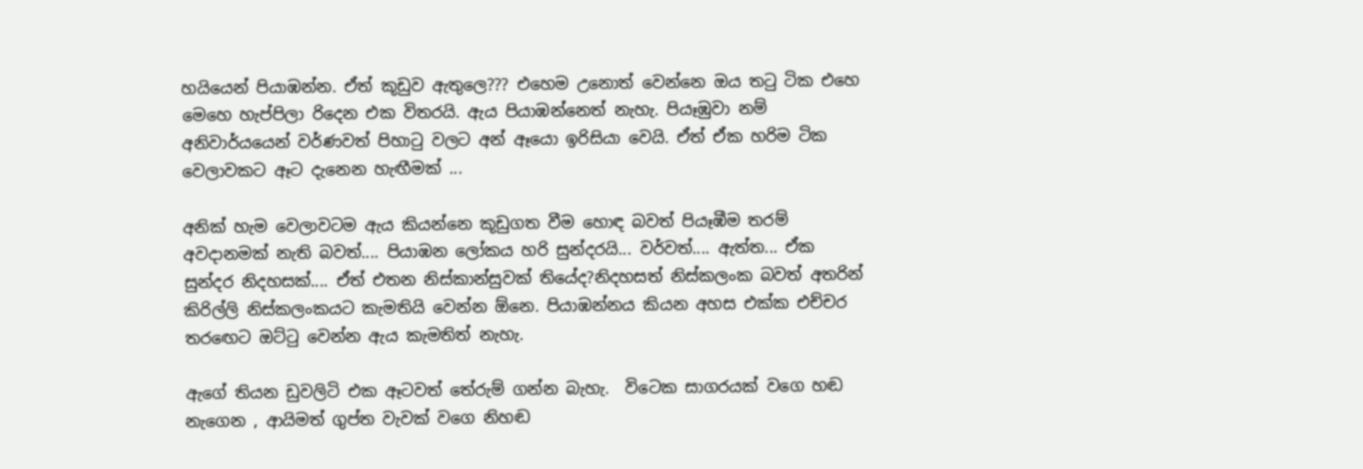හයියෙන් පියාඹන්න. ඒත් කූඩුව ඇතුලෙ??? එහෙම උනොත් වෙන්නෙ ඔය තටු ටික එහෙ මෙහෙ හැප්පිලා රිදෙන එක විතරයි. ඇය පියාඹන්නෙත් නැහැ. පියෑඹුවා නම් අනිවාර්යයෙන් වර්ණවත් පිහාටු වලට අන් ඈයො ඉරිසියා වෙයි. ඒත් ඒක හරිම ටික වෙලාවකට ඈට දැනෙන හැඟීමක් ...

අනික් හැම වෙලාවටම ඇය කියන්නෙ කූඩුගත වීම හොඳ බවත් පියෑඹීම තරම් අවදානමක් නැති බවත්.... පියාඹන ලෝකය හරි සුන්දරයි... වර්වත්.... ඇත්ත... ඒක සුන්දර නිදහසක්.... ඒත් එතන නිස්කාන්සුවක් තියේද?නිදහසත් නිස්කලංක බවත් අතරින් කිරිල්ලි නිස්කලංකයට කැමතියි වෙන්න ඕනෙ. පියාඹන්නය කියන අහස එක්ක එච්චර තරඟෙට ඔට්ටු වෙන්න ඇය කැමතිත් නැහැ.

ඇගේ තියන ඩුවලිටි එක ඈටවත් තේරුම් ගන්න බැහැ.  විටෙක සාගරයක් වගෙ හඬ නැගෙන , ආයිමත් ගුප්ත වැවක් වගෙ නිහඬ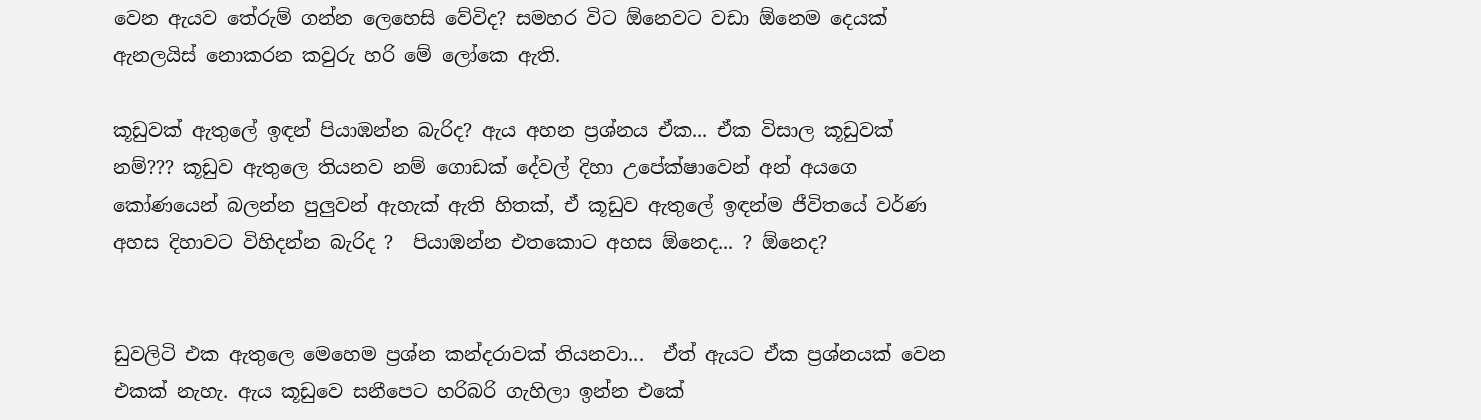වෙන ඇයව තේරුම් ගන්න ලෙහෙසි වේවිද? සමහර විට ඕනෙවට වඩා ඕනෙම දෙයක් ඇනලයිස් නොකරන කවුරු හරි මේ ලෝකෙ ඇති.

කූඩුවක් ඇතුලේ ඉඳන් පියාඹන්න බැරිද? ඇය අහන ප්‍රශ්නය ඒක... ඒක විසාල කූඩුවක් නම්??? කූඩුව ඇතුලෙ තියනව නම් ගොඩක් දේවල් දිහා උපේක්ෂාවෙන් අන් අයගෙ කෝණයෙන් බලන්න පුලුවන් ඇහැක් ඇති හිතක්, ඒ කූඩුව ඇතුලේ ඉඳන්ම ජීවිතයේ වර්ණ අහස දිහාවට විහිදන්න බැරිද ?  පියාඹන්න එතකොට අහස ඕනෙද... ? ඕනෙද?


ඩුවලිටි එක ඇතුලෙ මෙහෙම ප්‍රශ්න කන්දරාවක් තියනවා...  ඒත් ඇයට ඒක ප්‍රශ්නයක් වෙන එකක් නැහැ. ඇය කූඩුවෙ සනීපෙට හරිබරි ගැහිලා ඉන්න එකේ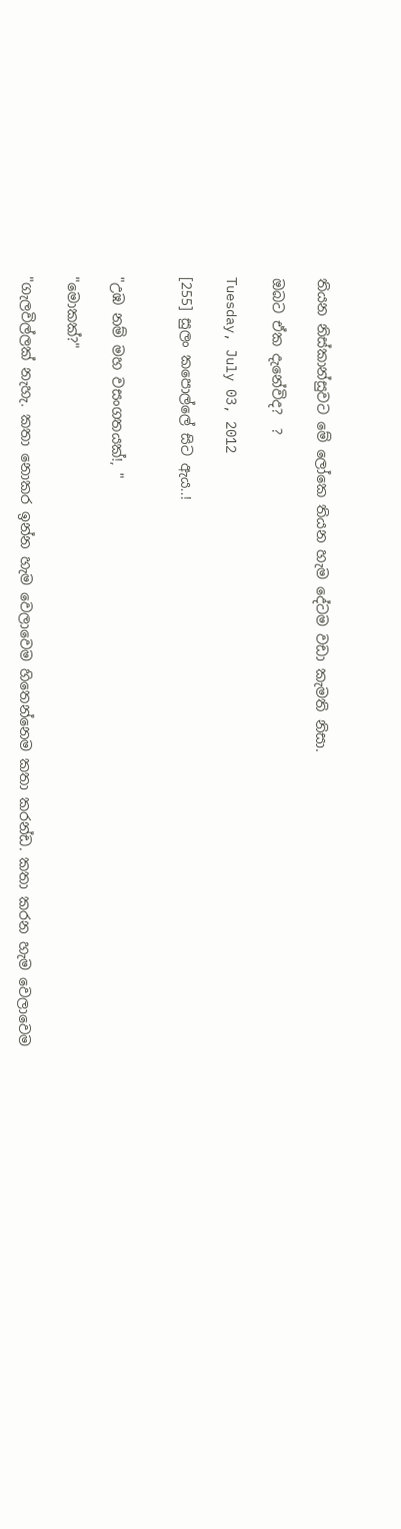තියන නිස්කාන්සුවට මේ ලෝකෙ තියන හැම දේටම වඩා කැමති නිසා.

ඔබට ඒක දැනේවිද?  ?

Tuesday, July 03, 2012

[255] සුලං කපොල්ලේ සිට ඇය..!


"උඹ නම් මහ වසංගතයක්!, "

"මොකක්?"

"ගැලවිල්ලක් නැහැ. කතා නොකර ඉන්න හැම වෙලාවෙම හිතෙන්නෙම කතා කරන්ඩ. කතා කරන හැම වෙලාවෙම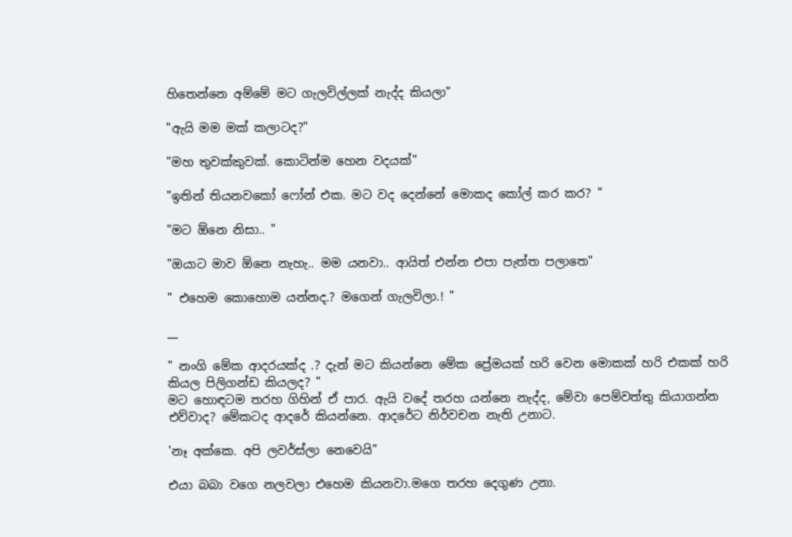හිතෙන්නෙ අම්මේ මට ගැලවිල්ලක් නැද්ද කියලා"

"ඇයි මම මක් කලාටද?"

"මහ තුවක්කුවක්. කොටින්ම හෙන වදයක්"

"ඉතින් තියනවකෝ ෆෝන් එක. මට වද දෙන්නේ මොකද කෝල් කර කර? "

"මට ඕනෙ නිසා.. "

"ඔයාට මාව ඕනෙ නැහැ.. මම යනවා.. ආයිත් එන්න එපා පැත්ත පලාතෙ"

" එහෙම කොහොම යන්නද.? මගෙන් ගැලවිලා.! "

__

" නංගි මේක ආදරයක්ද .? දැන් මට කියන්නෙ මේක ප්‍රේමයක් හරි වෙන මොකක් හරි එකක් හරි කියල පිලිගන්ඩ කියලද? "
මට හොඳටම තරහ ගිහින් ඒ පාර. ඇයි වදේ තරහ යන්නෙ නැද්ද, මේවා පෙම්වත්තු කියාගන්න එව්වාද? මේකටද ආදරේ කියන්නෙ. ආදරේට නිර්වචන නැති උනාට.

'නෑ අක්කෙ. අපි ලවර්ස්ලා නෙවෙයි"

එයා බබා වගෙ නලවලා එහෙම කියනවා.මගෙ තරහ දෙගුණ උනා.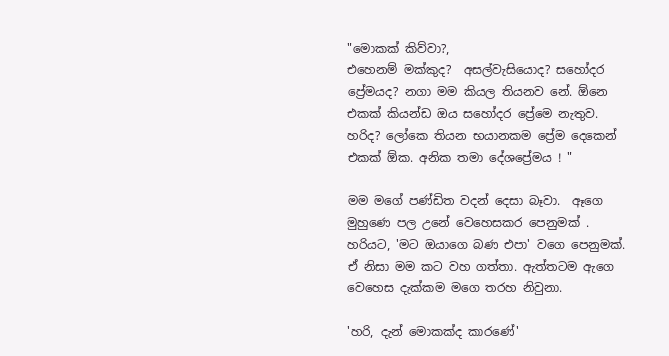"මොකක් කිව්වා?,
එහෙනම් මක්කුද?  අසල්වැසියොද? සහෝදර ප්‍රේමයද? නගා මම කියල තියනව නේ. ඕනෙ එකක් කියන්ඩ ඔය සහෝදර ප්‍රේමෙ නැතුව. හරිද? ලෝකෙ තියන භයානකම ප්‍රේම දෙකෙන් එකක් ඕක. අනික තමා දේශප්‍රේමය ! "

මම මගේ පණ්ඩිත වදන් දෙසා බෑවා.  ඈගෙ මුහුණෙ පල උනේ වෙහෙසකර පෙනුමක් . හරියට, 'මට ඔයාගෙ බණ එපා' වගෙ පෙනුමක්. ඒ නිසා මම කට වහ ගත්තා. ඇත්තටම ඇගෙ වෙහෙස දැක්කම මගෙ තරහ නිවුනා.

'හරි, දැන් මොකක්ද කාරණේ'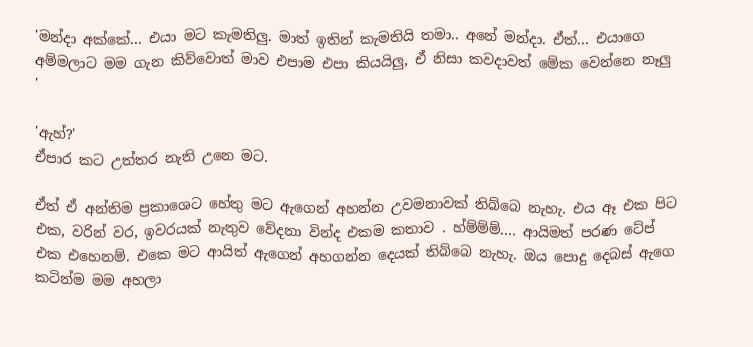'මන්දා අක්කේ... එයා මට කැමතිලු. මාත් ඉතින් කැමතියි තමා.. අනේ මන්දා. ඒත්... එයාගෙ අම්මලාට මම ගැන කිව්වොත් මාව එපාම එපා කියයිලු, ඒ නිසා කවදාවත් මේක වෙන්නෙ නෑලු '

'ඇහ්?'
ඒපාර කට උත්තර නැති උනෙ මට.

ඒත් ඒ අන්තිම ප්‍රකාශෙට හේතු මට ඇගෙන් අහන්න උවමනාවක් තිබ්බෙ නැහැ. එය ඈ එක පිට එක, වරින් වර, ඉවරයක් නැතුව වේදනා වින්ද එකම කතාව . හ්ම්ම්ම්.... ආයිමත් පරණ ටේප් එක එහෙනම්. එකෙ මට ආයිත් ඇගෙන් අහගන්න දෙයක් තිබ්බෙ නැහැ. ඔය පොදු දෙබස් ඇගෙ කටින්ම මම අහලා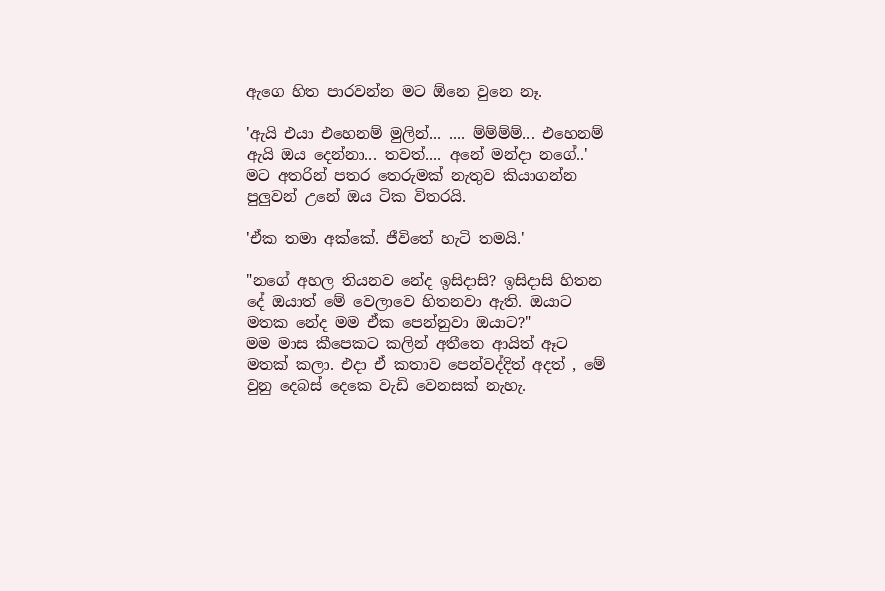ඇගෙ හිත පාරවන්න මට ඕනෙ වුනෙ නෑ.

'ඇයි එයා එහෙනම් මුලින්... .... ම්ම්ම්ම්... එහෙනම් ඇයි ඔය දෙන්නා... තවත්.... අනේ මන්දා නගේ..'
මට අතරින් පතර තෙරුමක් නැතුව කියාගන්න පුලුවන් උනේ ඔය ටික විතරයි.

'ඒක තමා අක්කේ. ජීවිතේ හැටි තමයි.'

"නගේ අහල තියනව නේද ඉසිදාසි? ඉසිදාසි හිතන දේ ඔයාත් මේ වෙලාවෙ හිතනවා ඇති. ඔයාට මතක නේද මම ඒක පෙන්නුවා ඔයාට?"
මම මාස කීපෙකට කලින් අතීතෙ ආයිත් ඈට මතක් කලා. එදා ඒ කතාව පෙන්වද්දිත් අදත් , මේ වුනු දෙබස් දෙකෙ වැඩි වෙනසක් නැහැ.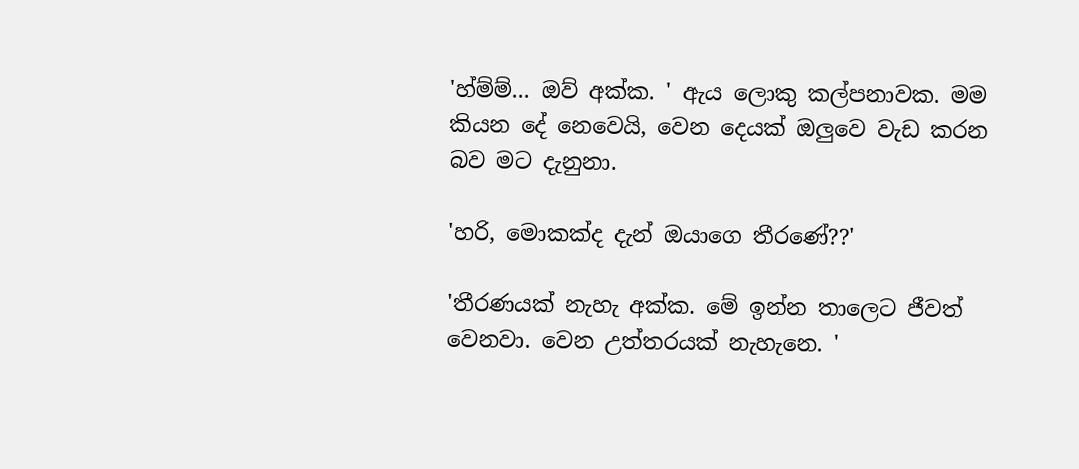'හ්ම්ම්... ඔව් අක්ක. ' ඇය ලොකු කල්පනාවක. මම කියන දේ නෙවෙයි, වෙන දෙයක් ඔලුවෙ වැඩ කරන බව මට දැනුනා.

'හරි, මොකක්ද දැන් ඔයාගෙ තීරණේ??'

'තීරණයක් නැහැ අක්ක. මේ ඉන්න තාලෙට ජීවත් වෙනවා. වෙන උත්තරයක් නැහැනෙ. '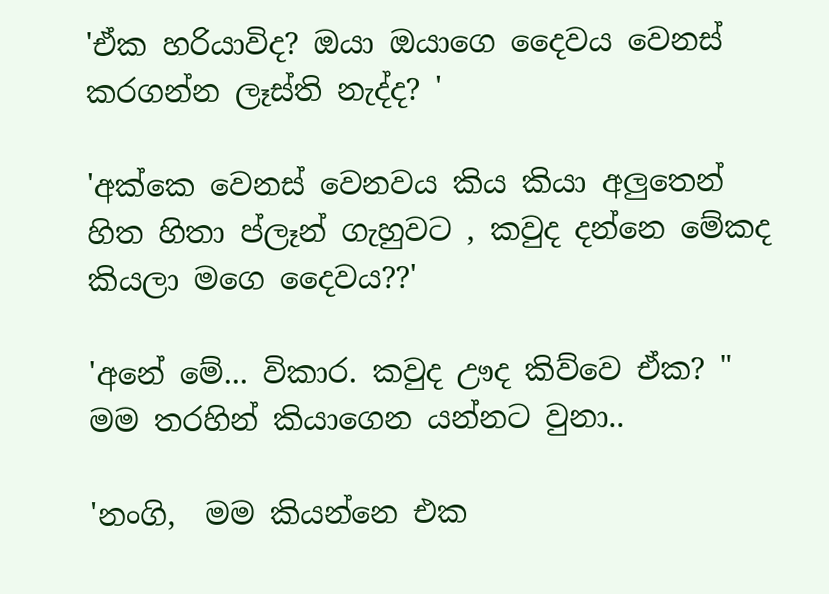'ඒක හරියාවිද? ඔයා ඔයාගෙ දෛවය වෙනස් කරගන්න ලෑස්ති නැද්ද? '

'අක්කෙ වෙනස් වෙනවය කිය කියා අලුතෙන් හිත හිතා ප්ලෑන් ගැහුවට , කවුද දන්නෙ මේකද කියලා මගෙ දෛවය??'

'අනේ මේ... විකාර. කවුද ඌද කිව්වෙ ඒක? " මම තරහින් කියාගෙන යන්නට වුනා..

'නංගි,  මම කියන්නෙ එක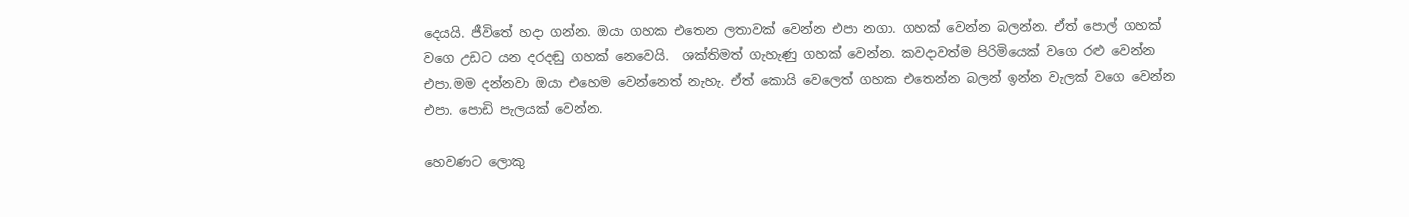දෙයයි. ජීවිතේ හදා ගන්න. ඔයා ගහක එතෙන ලතාවක් වෙන්න එපා නගා. ගහක් වෙන්න බලන්න. ඒත් පොල් ගහක් වගෙ උඩට යන දරදඬු ගහක් නෙවෙයි.  ශක්තිමත් ගැහැණු ගහක් වෙන්න. කවදාවත්ම පිරිමියෙක් වගෙ රළු වෙන්න එපා.මම දන්නවා ඔයා එහෙම වෙන්නෙත් නැහැ. ඒත් කොයි වෙලෙත් ගහක එතෙන්න බලන් ඉන්න වැලක් වගෙ වෙන්න එපා. පොඩි පැලයක් වෙන්න.

හෙවණට ලොකු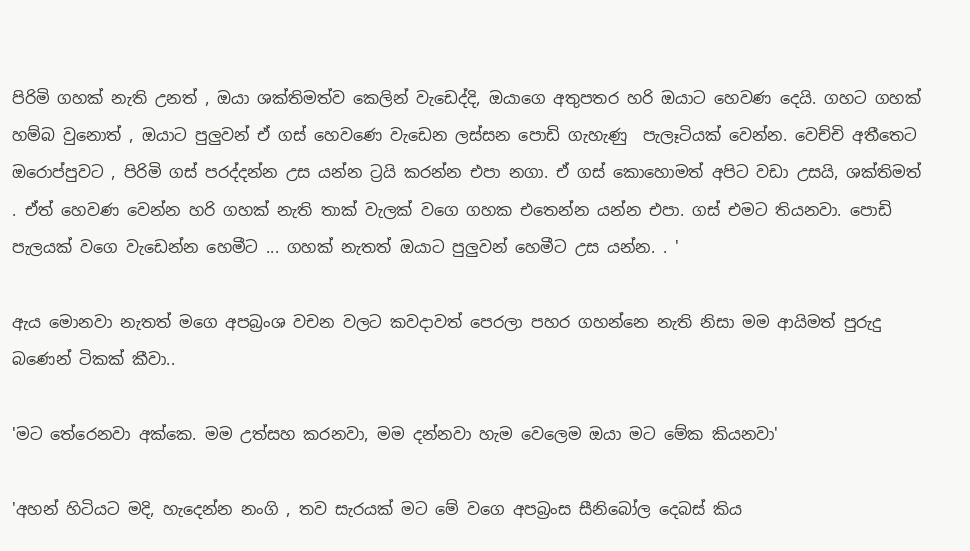පිරිමි ගහක් නැති උනත් , ඔයා ශක්තිමත්ව කෙලින් වැඩෙද්දි, ඔයාගෙ අතුපතර හරි ඔයාට හෙවණ දෙයි. ගහට ගහක් හම්බ වුනොත් , ඔයාට පුලුවන් ඒ ගස් හෙවණෙ වැඩෙන ලස්සන පොඩි ගැහැණු  පැලෑටියක් වෙන්න. වෙච්චි අතීතෙට ඔරොප්පුවට , පිරිමි ගස් පරද්දන්න උස යන්න ට්‍රයි කරන්න එපා නගා. ඒ ගස් කොහොමත් අපිට වඩා උසයි, ශක්තිමත් . ඒත් හෙවණ වෙන්න හරි ගහක් නැති තාක් වැලක් වගෙ ගහක එතෙන්න යන්න එපා. ගස් එමට තියනවා. පොඩි පැලයක් වගෙ වැඩෙන්න හෙමීට ... ගහක් නැතත් ඔයාට පුලුවන් හෙමීට උස යන්න. . '

ඇය මොනවා නැතත් මගෙ අපබ්‍රංශ වචන වලට කවදාවත් පෙරලා පහර ගහන්නෙ නැති නිසා මම ආයිමත් පුරුදු බණෙන් ටිකක් කීවා..

'මට තේරෙනවා අක්කෙ. මම උත්සහ කරනවා, මම දන්නවා හැම වෙලෙම ඔයා මට මේක කියනවා'

'අහන් හිටියට මදි, හැදෙන්න නංගි , තව සැරයක් මට මේ වගෙ අපබ්‍රංස සීනිබෝල දෙබස් කිය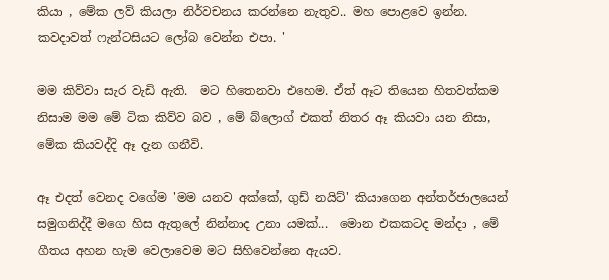කියා , මේක ලව් කියලා නිර්වචනය කරන්නෙ නැතුව.. මහ පොළවෙ ඉන්න. කවදාවත් ෆැන්ටසියට ලෝබ වෙන්න එපා. '

මම කිව්වා සැර වැඩි ඇති.  මට හිතෙනවා එහෙම. ඒත් ඈට තියෙන හිතවත්කම නිසාම මම මේ ටික කිව්ව බව , මේ බ්ලොග් එකත් නිතර ඈ කියවා යන නිසා, මේක කියවද්දි ඈ දැන ගනීවි.

ඈ එදත් වෙනද වගේම 'මම යනව අක්කේ, ගුඩ් නයිට්' කියාගෙන අන්තර්ජාලයෙන් සමුගනිද්දී මගෙ හිස ඇතුලේ නින්නාද උනා යමක්...  මොන එකකටද මන්දා , මේ ගීතය අහන හැම වෙලාවෙම මට සිහිවෙන්නෙ ඇයව.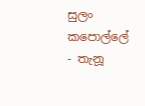සුලං කපොල්ලේ - තැනූ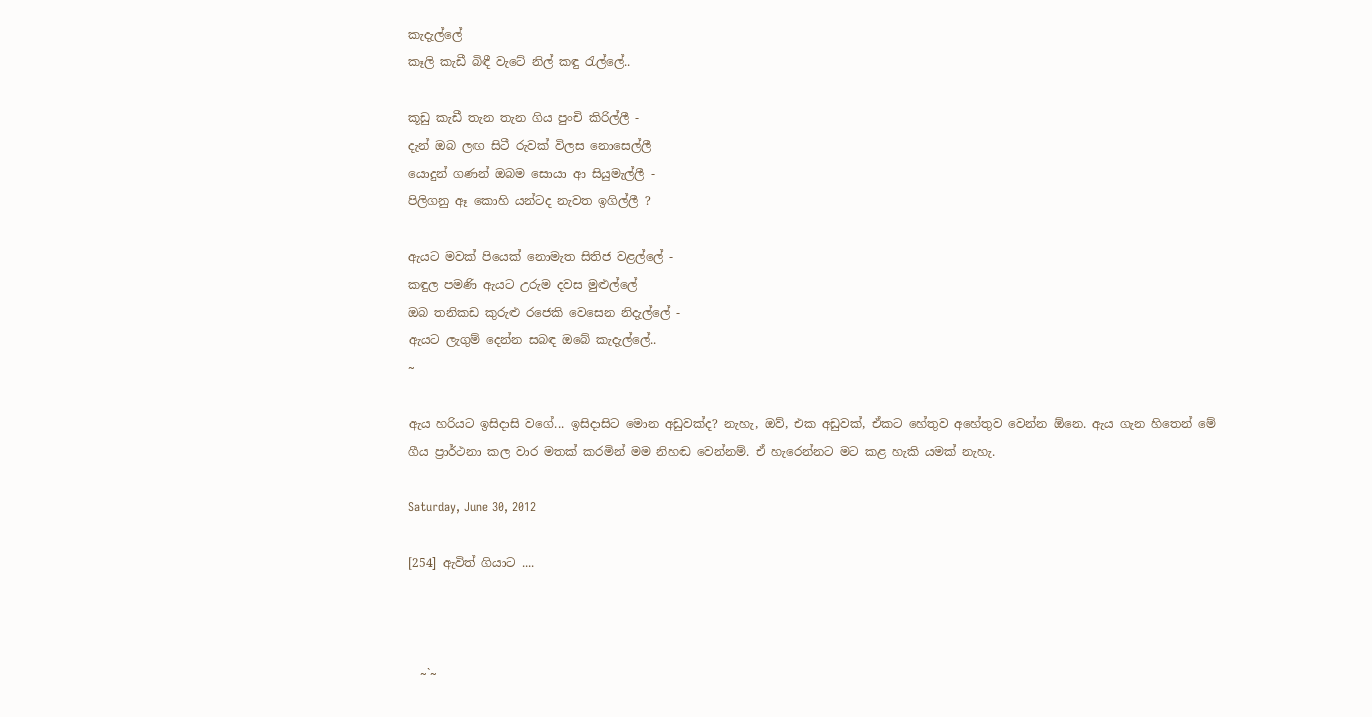කැදැල්ලේ
කෑලි කැඩී බිඳී වැටේ නිල් කඳු රැල්ලේ..

කූඩු කැඩී තැන තැන ගිය පුංචි කිරිල්ලී -
දැන් ඔබ ලඟ සිටී රුවක් විලස නොසෙල්ලී
යොදුන් ගණන් ඔබම සොයා ආ සියුමැල්ලී -
පිලිගනු ඈ කොහි යන්ටද නැවත ඉගිල්ලී ?

ඇයට මවක් පියෙක් නොමැත සිතිජ වළල්ලේ -
කඳුල පමණි ඇයට උරුම දවස මුළුල්ලේ
ඔබ තනිකඩ කුරුළු රජෙකි වෙසෙන නිදැල්ලේ -
ඇයට ලැගුම් දෙන්න සබඳ ඔබේ කැදැල්ලේ..
~

ඇය හරියට ඉසිදාසි වගේ... ඉසිදාසිට මොන අඩුවක්ද? නැහැ, ඔව්, එක අඩුවක්, ඒකට හේතුව අහේතුව වෙන්න ඕනෙ. ඇය ගැන හිතෙන් මේ ගීය ප්‍රාර්ථනා කල වාර මතක් කරමින් මම නිහඬ වෙන්නම්. ඒ හැරෙන්නට මට කළ හැකි යමක් නැහැ.

Saturday, June 30, 2012

[254] ඇවිත් ගියාට ....



  ~`~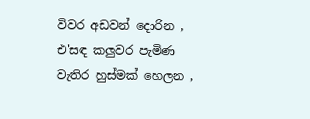විවර අඩවන් දොරින ,
එ'සඳ කලුවර පැමිණ
වැතිර හුස්මක් හෙලන ,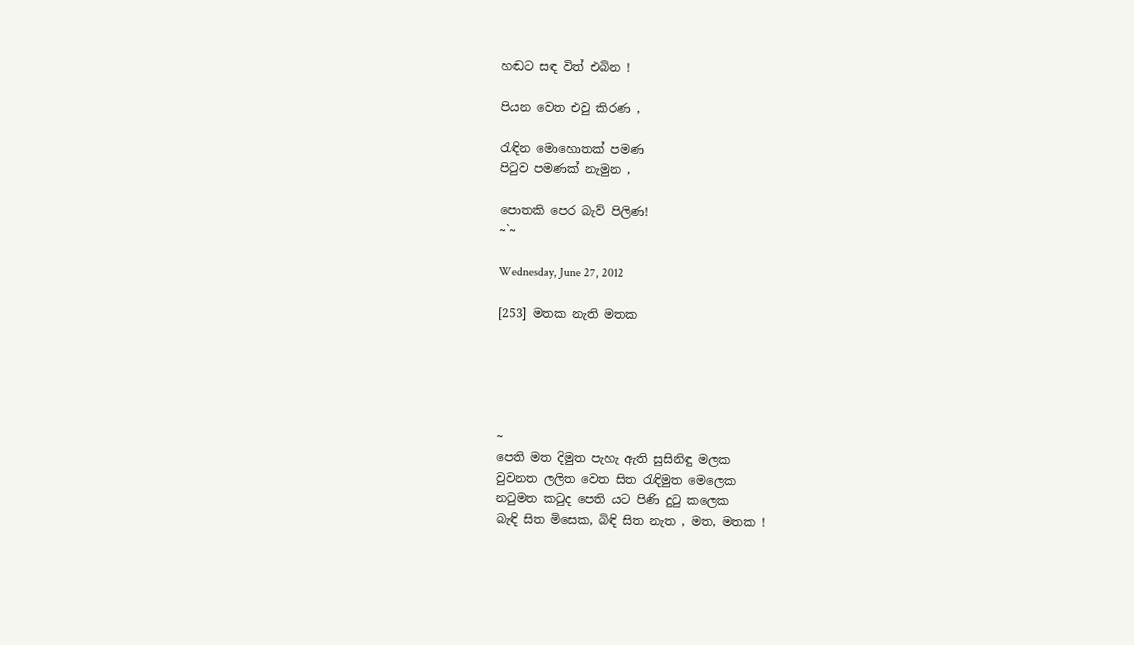හඬට සඳ විත් එබින !

පියන වෙත එවු කිරණ ,

රැඳින මොහොතක් පමණ
පි‍ටුව පමණක් නැමුන ,

පොතකි පෙර බැව් පිලිණ!
~`~

Wednesday, June 27, 2012

[253] මතක නැති මතක





~
පෙති මත දිමුත පැහැ ඇති සුසිනිඳු මලක
වුවනත ලලිත වෙත සිත රැඳිමුත මෙලෙක
නටුමත කටුද පෙති යට පිණි දුටු කලෙක
බැඳි සිත මිසෙක, බිඳි සිත නැත , මත, මතක !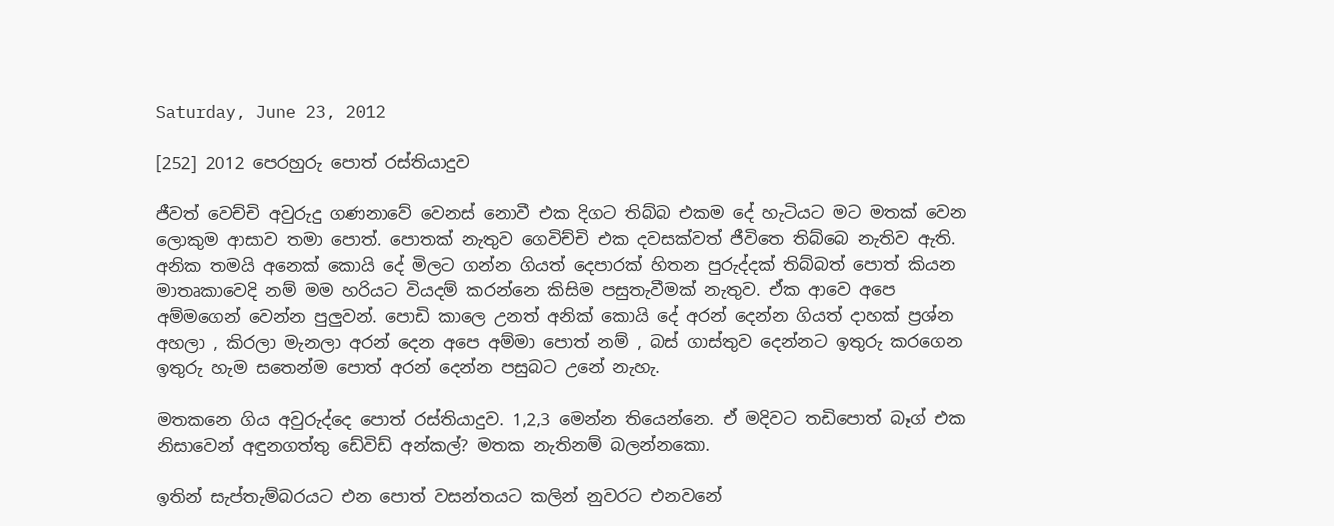Saturday, June 23, 2012

[252] 2012 පෙරහුරු පොත් රස්තියාදුව

ජීවත් වෙච්චි අවුරුදු ගණනාවේ වෙනස් නොවී එක දිගට තිබ්බ එකම දේ හැටියට මට මතක් වෙන ලොකුම ආසාව තමා පොත්. පොතක් නැතුව ගෙවිච්චි එක දවසක්වත් ජීවිතෙ තිබ්බෙ නැතිව ඇති. අනික තමයි අනෙක් කොයි දේ මිලට ගන්න ගියත් දෙපාරක් හිතන පුරුද්දක් තිබ්බත් පොත් කියන මාතෘකාවෙදි නම් මම හරියට වියදම් කරන්නෙ කිසිම පසුතැවීමක් නැතුව. ඒක ආවෙ අපෙ අම්මගෙන් වෙන්න පුලුවන්. පොඩි කාලෙ උනත් අනික් කොයි දේ අරන් දෙන්න ගියත් දාහක් ප්‍රශ්න අහලා , කිරලා මැනලා අරන් දෙන අපෙ අම්මා පොත් නම් , බස් ගාස්තුව දෙන්නට ඉතුරු කරගෙන ඉතුරු හැම සතෙන්ම පොත් අරන් දෙන්න පසුබට උනේ නැහැ.

මතකනෙ ගිය අවුරුද්දෙ පොත් රස්තියාදුව. 1,2,3 මෙන්න තියෙන්නෙ. ඒ මදිවට තඩිපොත් බෑග් එක නිසාවෙන් අඳුනගත්තු ඩේවිඩ් අන්කල්? මතක නැතිනම් බලන්නකො.

ඉතින් සැප්තැම්බරයට එන පොත් වසන්තයට කලින් නුවරට එනවනේ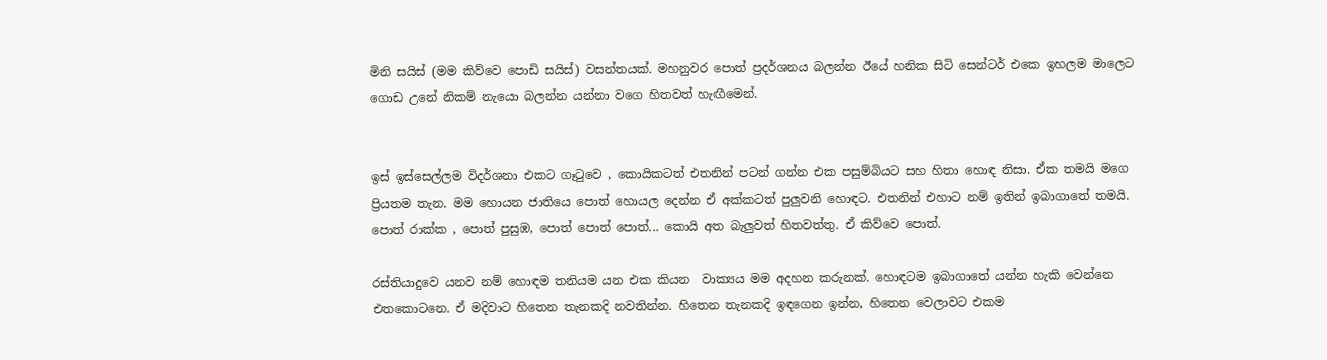මිනි සයිස් (මම කිව්වෙ පොඩි සයිස්) වසන්තයක්. මහනුවර පොත් ප්‍රදර්ශනය බලන්න ඊයේ හනික සිටි සෙන්ටර් එකෙ ඉහලම මාලෙට ගොඩ උනේ නිකම් නැයො බලන්න යන්නා වගෙ හිතවත් හැඟීමෙන්.


ඉස් ඉස්සෙල්ලම විදර්ශනා එකට ගෑ‍ටුවෙ , කොයිකටත් එතනින් පටන් ගන්න එක පසුම්බියට සහ හිතා හොඳ නිසා. ඒක තමයි මගෙ ප්‍රියතම තැන. මම හොයන ජාතියෙ පොත් හොයල දෙන්න ඒ අක්කටත් පුලුවනි හොඳට. එතනින් එහාට නම් ඉතින් ඉබාගාතේ තමයි. පොත් රාක්ක , පොත් පුසුඹ, පොත් පොත් පොත්... කොයි අත බැලුවත් හිතවත්තු. ඒ කිව්වෙ පොත්.

රස්තියාදුවෙ යනව නම් හොඳම තනියම යන එක කියන  වාක්‍යය මම අදහන කරුනක්. හොඳටම ඉබාගාතේ යන්න හැකි වෙන්නෙ එතකොටනෙ. ඒ මදිවාට හිතෙන තැනකදි නවතින්න. හිතෙන තැනකදි ඉඳගෙන ඉන්න, හිතෙන වෙලාවට එකම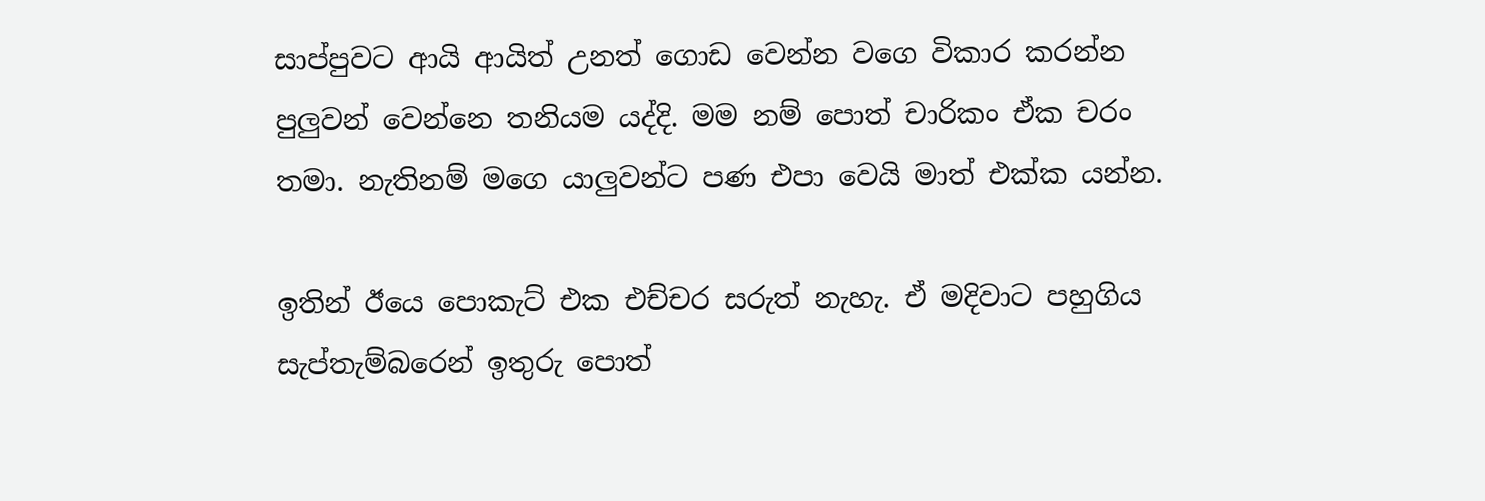සාප්පුවට ආයි ආයිත් උනත් ගොඩ වෙන්න වගෙ විකාර කරන්න පුලුවන් වෙන්නෙ තනියම යද්දි. මම නම් පොත් චාරිකං ඒක චරං තමා. නැතිනම් මගෙ යාලුවන්ට පණ එපා වෙයි මාත් එක්ක යන්න.

ඉතින් ඊයෙ පොකැට් එක එච්චර සරුත් නැහැ. ඒ මදිවාට පහුගිය සැප්තැම්බරෙන් ඉතුරු පොත්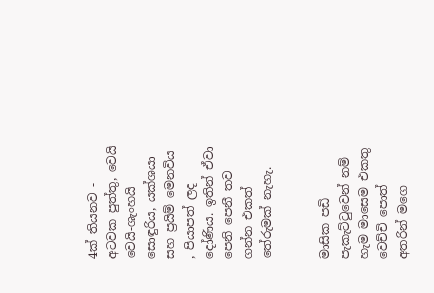4ක් තියනව - අටවක පුත්තු, වෙයි වෙයි-ශැංහයි සොඳුරිය, යක්ශයා සහ ප්‍රයිම් මෙනවිය , පියාපත් ලද දෝණිය. ඉතින් ඒවා පෙනි පෙනී තව ගන්න එකත් තේරුමක් නැහැ.


මාසික පඩි පැකැට්‍ටුවෙන් නම් හැම මාසෙම එකතු වෙච්චි පොත් අතරින් මගෙ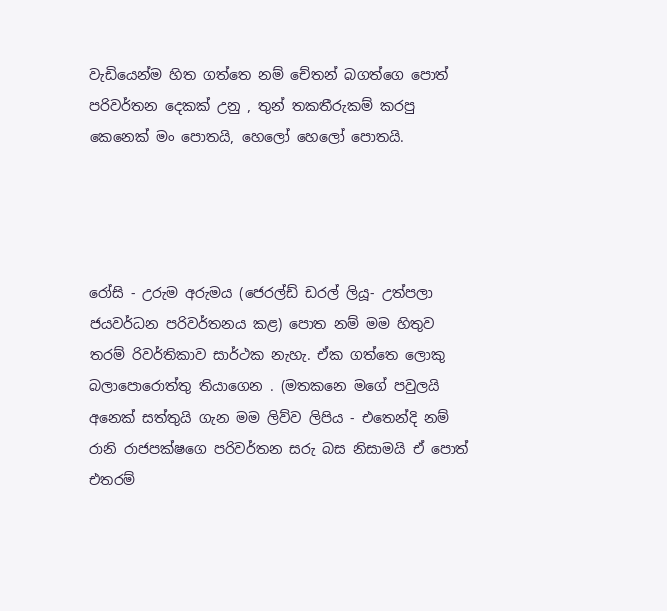වැඩියෙන්ම හිත ගත්තෙ නම් චේතන් බගත්ගෙ පොත් පරිවර්තන දෙකක් උනු , තුන් තකතීරුකම් කරපු කෙනෙක් මං පොතයි, හෙලෝ හෙලෝ පොතයි.




රෝසි - උරුම අරුමය (ජෙරල්ඩ් ඩරල් ලියූ- උත්පලා ජයවර්ධන පරිවර්තනය කළ) පොත නම් මම හිතුව තරම් රිවර්තිකාව සාර්ථක නැහැ. ඒක ගත්තෙ ලොකු බලාපොරොත්තු තියාගෙන . (මතකනෙ මගේ පවුලයි අනෙක් සත්තුයි ගැන මම ලිව්ව ලිපිය - එතෙන්දි නම් රානි රාජපක්ෂගෙ පරිවර්තන සරු බස නිසාමයි ඒ පොත් එතරම්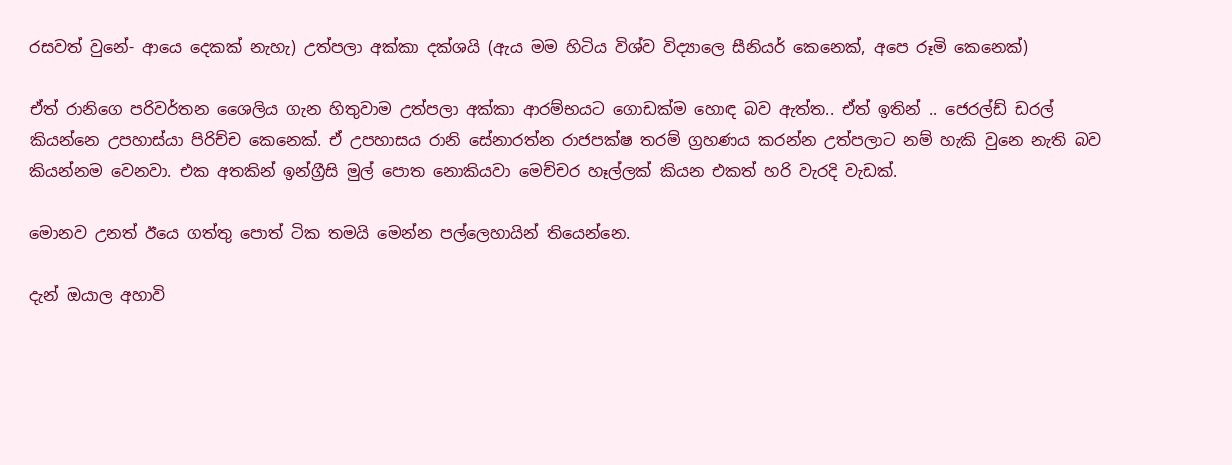රසවත් වුනේ- ආයෙ දෙකක් නැහැ) උත්පලා අක්කා දක්ශයි (ඇය මම හිටිය විශ්ව විද්‍යාලෙ සීනියර් කෙනෙක්, අපෙ රූමි කෙනෙක්)

ඒත් රානිගෙ පරිවර්තන ශෛලිය ගැන හිතුවාම උත්පලා අක්කා ආරම්භයට ගොඩක්ම හොඳ බව ඇත්ත.. ඒත් ඉතින් .. ජෙරල්ඩ් ඩරල් කියන්නෙ උපහාස්යා පිරිච්ච කෙනෙක්. ඒ උපහාසය රානි සේනාරත්න රාජපක්ෂ තරම් ග්‍රහණය කරන්න උත්පලාට නම් හැකි වුනෙ නැති බව කියන්නම වෙනවා. එක අතකින් ඉන්ග්‍රීසි මුල් පොත නොකියවා මෙච්චර හෑල්ලක් කියන එකත් හරි වැරදි වැඩක්.

මොනව උනත් ඊයෙ ගත්තු පොත් ටික තමයි මෙන්න පල්ලෙහායින් තියෙන්නෙ.

දැන් ඔයාල අහාවි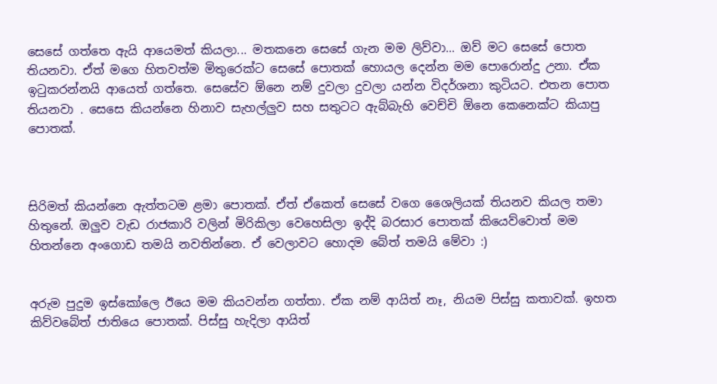සෙසේ ගත්තෙ ඇයි ආයෙමත් කියලා... මතකනෙ සෙසේ ගැන මම ලිව්වා... ඔව් මට සෙසේ පොත තියනවා. ඒත් මගෙ හිතවත්ම මිතුරෙක්ට සෙසේ පොතක් හොයල දෙන්න මම පොරොන්දු උනා. ඒක ඉ‍ටුකරන්නයි ආයෙත් ගත්තෙ. සෙසේව ඕනෙ නම් දුවලා දුවලා යන්න විදර්ශනා කුටියට. එතන පොත තියනවා . සෙසෙ කියන්නෙ හිනාව සැහල්ලුව සහ සතුටට ඇබ්බැහි වෙච්චි ඕනෙ කෙනෙක්ට කියාපු පොතක්.



සිරිමත් කියන්නෙ ඇත්තටම ළමා පොතක්. ඒත් ඒකෙත් සෙසේ වගෙ ශෛලියක් තියනව කියල තමා හිතුනේ. ඔලුව වැඩ රාජකාරි වලින් මිරිකිලා වෙහෙසිලා ඉද්දි බරසාර පොතක් කියෙව්වොත් මම හිතන්නෙ අංගොඩ තමයි නවතින්නෙ. ඒ වෙලාවට හොදම බේත් තමයි මේවා :)


අරුම පුදුම ඉස්කෝලෙ ඊයෙ මම කියවන්න ගත්තා. ඒක නම් ආයිත් නෑ, නියම පිස්සු කතාවක්. ඉහත කිව්වබේත් ජාතියෙ පොතක්. පිස්සු හැදිලා ආයිත්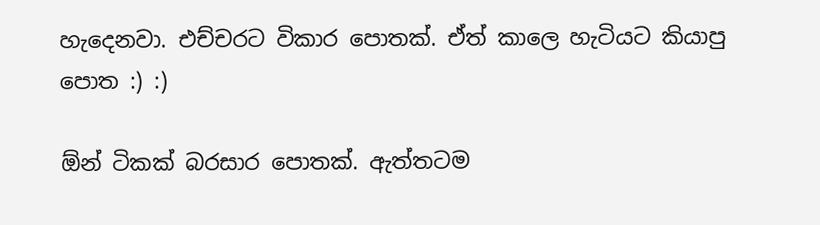හැදෙනවා. එච්චරට විකාර පොතක්. ඒත් කාලෙ හැටියට කියාපු පොත :) :)

ඕන් ටිකක් බරසාර පොතක්. ඇත්තටම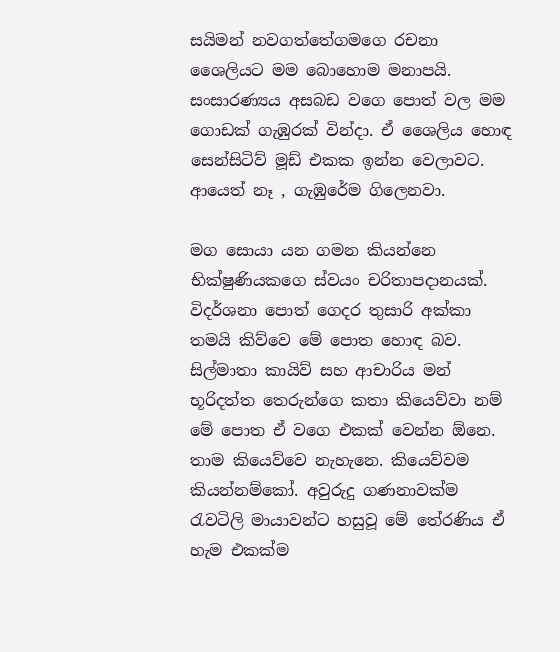සයිමන් නවගත්තේගමගෙ රචනා ශෛලියට මම බොහොම මනාපයි. සංසාරණ්‍යය අසබඩ වගෙ පොත් වල මම ගොඩක් ගැඹුරක් වින්දා. ඒ ශෛලිය හොඳ සෙන්සිටිව් මූඩ් එකක ඉන්න වෙලාවට. ආයෙත් නෑ , ගැඹුරේම ගිලෙනවා.

මග සොයා යන ගමන කියන්නෙ භික්ෂුණියකගෙ ස්වයං චරිතාපදානයක්. විදර්ශනා පොත් ගෙදර තුසාරි අක්කා තමයි කිව්වෙ මේ පොත හොඳ බව. සිල්මාතා කායිව් සහ ආචාරිය මන් භූරිදත්ත තෙරුන්ගෙ කතා කියෙව්වා නම් මේ පොත ඒ වගෙ එකක් වෙන්න ඕනෙ. තාම කියෙව්වෙ නැහැනෙ. කියෙව්වම කියන්නම්කෝ. අවුරුදු ගණනාවක්ම රැවටිලි මායාවන්ට හසුවූ මේ තේරණිය ඒ හැම එකක්ම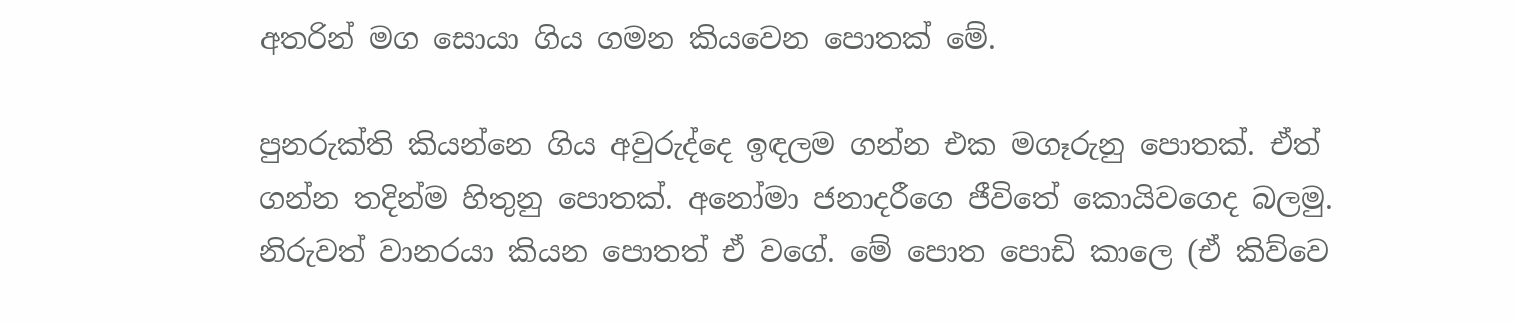අතරින් මග සොයා ගිය ගමන කියවෙන පොතක් මේ.

පුනරුක්ති කියන්නෙ ගිය අවුරුද්දෙ ඉඳලම ගන්න එක මගෑරුනු පොතක්. ඒත් ගන්න තදින්ම හිතුනු පොතක්. අනෝමා ජනාදරීගෙ ජීවිතේ කොයිවගෙද බලමු.
නිරුවත් වානරයා කියන පොතත් ඒ වගේ. මේ පොත පොඩි කාලෙ (ඒ කිව්වෙ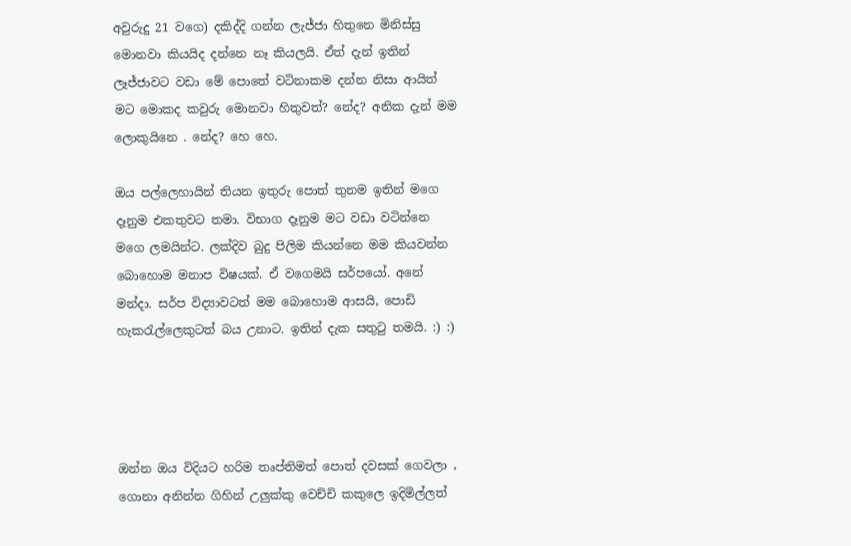අවුරුදු 21 වගෙ) දකිද්දි ගන්න ලැජ්ජා හිතුනෙ මිනිස්සු මොනවා කියයිද දන්නෙ නෑ කියලයි. ඒත් දැන් ඉතින් ලෑජ්ජාවට වඩා මේ පොතේ වටිනාකම දන්න නිසා ආයිත් මට මොකද කවුරු මොනවා හිතුවත්? නේද? අනික දැන් මම ලොකුයිනෙ . නේද? හෙ හෙ.

ඔය පල්ලෙහායින් තියන ඉතුරු පොත් තුනම ඉතින් මගෙ දෑනුම එකතුවට තමා. විභාග දෑනුම මට වඩා වටින්නෙ මගෙ ලමයින්ට. ලක්දිව බුදු පිලිම කියන්නෙ මම කියවන්න බොහොම මනාප විෂයක්. ඒ වගෙමයි සර්පයෝ. අනේ මන්දා. සර්ප විද්‍යාවටත් මම බොහොම ආසයි, පොඩි හැකරැල්ලෙකුටත් බය උනාට. ඉතින් දැක සතුටු තමයි. :) :)




ඔන්න ඔය විදියට හරිම තෘප්තිමත් පොත් දවසක් ගෙවලා , ගොනා අනින්න ගිහින් උලුක්කු වෙච්චි කකුලෙ ඉදිමිල්ලත්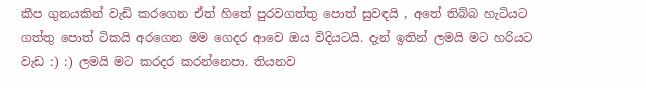කීප ගුනයකින් වැඩි කරගෙන ඒත් හිතේ පුරවගත්තු පොත් සුවඳයි , අතේ තිබ්බ හැටියට ගත්තු පොත් ටිකයි අරගෙන මම ගෙදර ආවෙ ඔය විදියටයි. දැන් ඉතින් ලමයි මට හරියට වැඩ :) :) ලමයි මට කරදර කරන්නෙපා. තියනව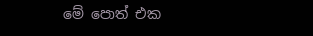මේ පොත් එක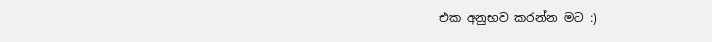එක අනුභව කරන්න මට :)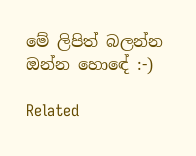මේ ලිපිත් බලන්න ඔන්න හොඳේ :-)

Related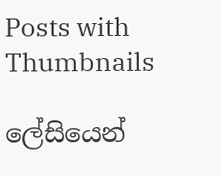Posts with Thumbnails

ලේසියෙන්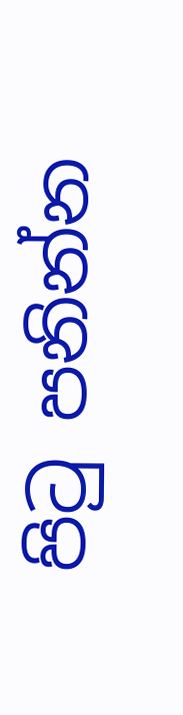පිටු පනින්න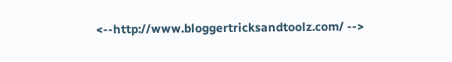<--http://www.bloggertricksandtoolz.com/ -->